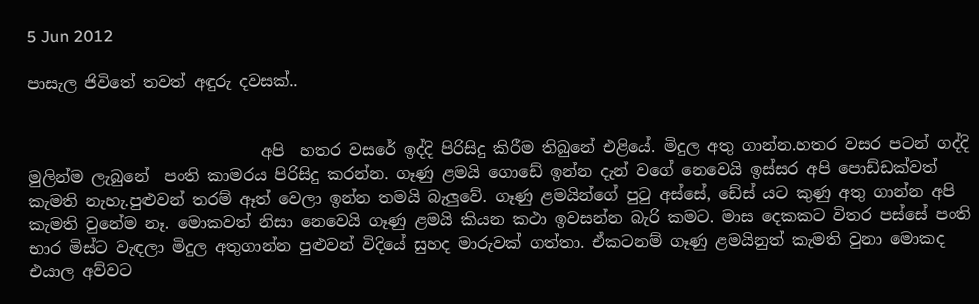5 Jun 2012

පාසැල ජිවිතේ තවත් අඳුරු දවසක්..


                             අපි  හතර වසරේ ඉද්දි පිරිසිදු කිරීම තිබුනේ එළියේ. මිදුල අතු ගාන්න.හතර වසර පටන් ගද්දි මුලින්ම ලැබුනේ  පංති කාමරය පිරිසිදු කරන්න. ගෑණු ළමයි ගොඩේ ඉන්න දැන් වගේ නෙවෙයි ඉස්සර අපි පොඩ්ඩක්වත් කැමති නැහැ.පුළුවන් තරම් ඈත් වෙලා ඉන්න තමයි බැලුවේ. ගෑණු ළමයින්ගේ පුටු අස්සේ, ඩේස් යට කුණු අතු ගාන්න අපි කැමති වුනේම නෑ. මොකවත් නිසා නෙවෙයි ගෑණු ළමයි කියන කථා ඉවසන්න බැරි කමට. මාස දෙකකට විතර පස්සේ පංති භාර මිස්ට වැඳලා මිදුල අතුගාන්න පුළුවන් විදියේ සුහද මාරුවක් ගත්තා. ඒකටනම් ගෑණු ළමයිනුත් කැමති වුනා මොකද එයාල අව්වට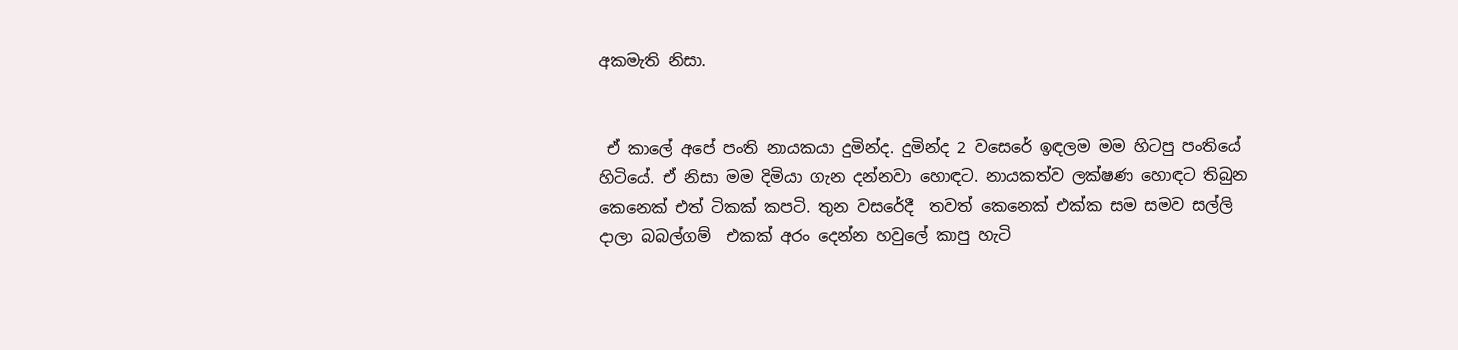අකමැති නිසා.


 ඒ කාලේ අපේ පංති නායකයා දුමින්ද. දුමින්ද 2 වසෙරේ ඉඳලම මම හිටපු පංතියේ හිටියේ. ඒ නිසා මම දිමියා ගැන දන්නවා හොඳට. නායකත්ව ලක්ෂණ හොඳට තිබුන කෙනෙක් එත් ටිකක් කපටි. තුන වසරේදී  තවත් කෙනෙක් එක්ක සම සමව සල්ලි දාලා බබල්ගම්  එකක් අරං දෙන්න හවුලේ කාපු හැටි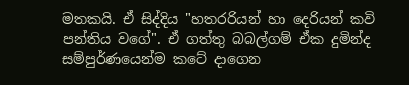මතකයි. ඒ සිද්දිය "හතරරියන් හා දෙරියන් කවි පන්තිය වගේ". ඒ ගත්තු බබල්ගම් ඒක දුමින්ද සම්පුර්ණයෙන්ම කටේ දාගෙන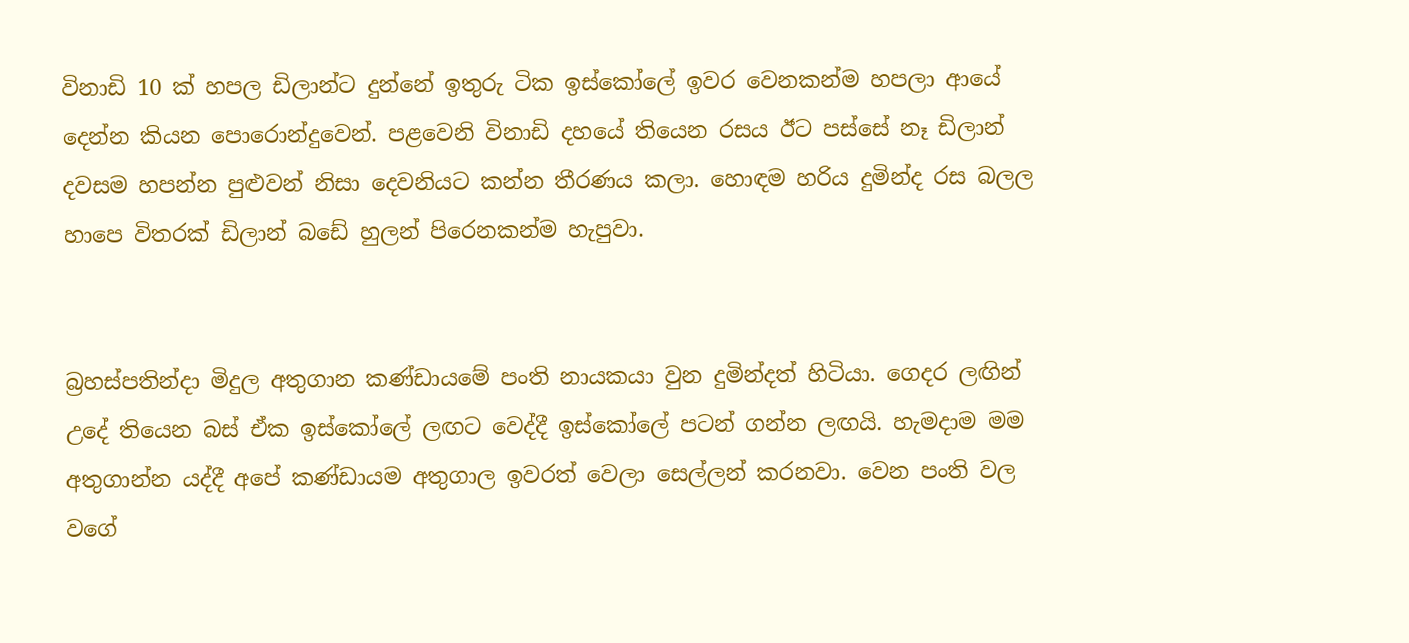විනාඩි 10 ක් හපල ඩිලාන්ට දුන්නේ ඉතුරු ටික ඉස්කෝලේ ඉවර වෙනකන්ම හපලා ආයේ දෙන්න කියන පොරොන්දුවෙන්. පළවෙනි විනාඩි දහයේ තියෙන රසය ඊට පස්සේ නෑ ඩිලාන් දවසම හපන්න පුළුවන් නිසා දෙවනියට කන්න තීරණය කලා. හොඳම හරිය දුමින්ද රස බලල හාපෙ විතරක් ඩිලාන් බඩේ හුලන් පිරෙනකන්ම හැපුවා.


බ්‍රහස්පතින්දා මිදුල අතුගාන කණ්ඩායමේ පංති නායකයා වුන දුමින්දත් හිටියා. ගෙදර ලඟින් උදේ තියෙන බස් ඒක ඉස්කෝලේ ලඟට වෙද්දී ඉස්කෝලේ පටන් ගන්න ලඟයි. හැමදාම මම අතුගාන්න යද්දී අපේ කණ්ඩායම අතුගාල ඉවරත් වෙලා සෙල්ලන් කරනවා. වෙන පංති වල වගේ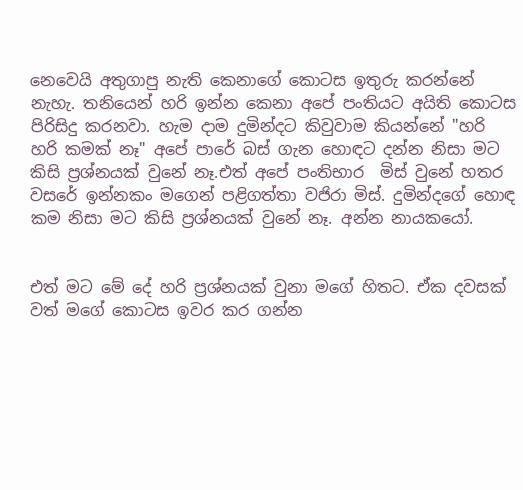නෙවෙයි අතුගාපු නැති කෙනාගේ කොටස ඉතුරු කරන්නේ නැහැ. තනියෙන් හරි ඉන්න කෙනා අපේ පංතියට අයිති කොටස පිරිසිදු කරනවා. හැම දාම දුමින්දට කිවුවාම කියන්නේ "හරි හරි කමක් නෑ" අපේ පාරේ බස් ගැන හොඳට දන්න නිසා මට කිසි ප්‍රශ්නයක් වුනේ නෑ.එත් අපේ පංතිභාර  මිස් වුනේ හතර වසරේ ඉන්නකං මගෙන් පළිගත්තා වජිරා මිස්. දුමින්දගේ හොඳ කම නිසා මට කිසි ප්‍රශ්නයක් වුනේ නෑ. අන්න නායකයෝ.


එත් මට මේ දේ හරි ප්‍රශ්නයක් වුනා මගේ හිතට. ඒක දවසක් වත් මගේ කොටස ඉවර කර ගන්න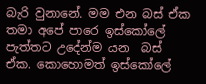බැරි වුනානේ. මම එන බස් ඒක තමා අපේ පාරෙ ඉස්කෝලේ පැත්තට උදේන්ම යන  බස් ඒක. කොහොමත් ඉස්කෝලේ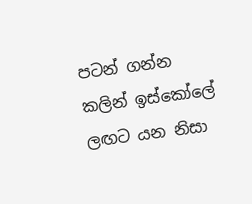පටන් ගන්න කලින් ඉස්කෝලේ ලඟට යන නිසා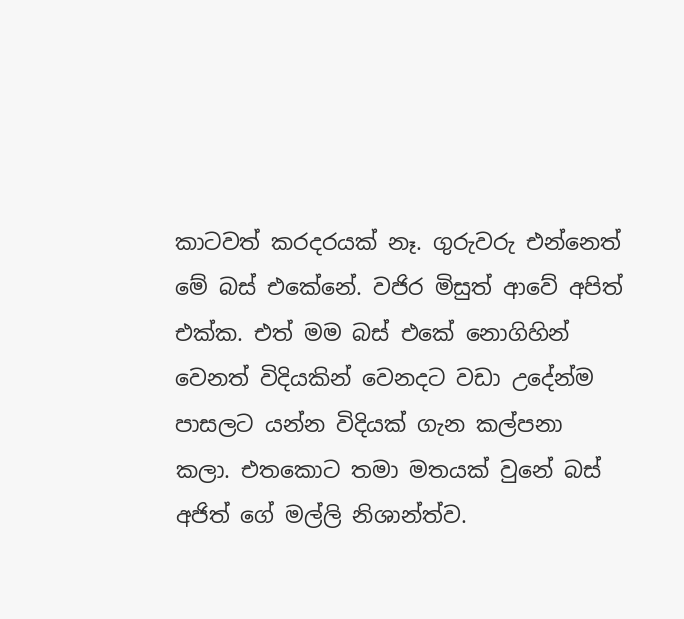කාටවත් කරදරයක් නෑ. ගුරුවරු එන්නෙත් මේ බස් එකේනේ. වජිර මිසුත් ආවේ අපිත් එක්ක. එත් මම බස් එකේ නොගිහින් වෙනත් විදියකින් වෙනදට වඩා උදේන්ම පාසලට යන්න විදියක් ගැන කල්පනා කලා. එතකොට තමා මතයක් වුනේ බස් අජිත් ගේ මල්ලි නිශාන්ත්ව.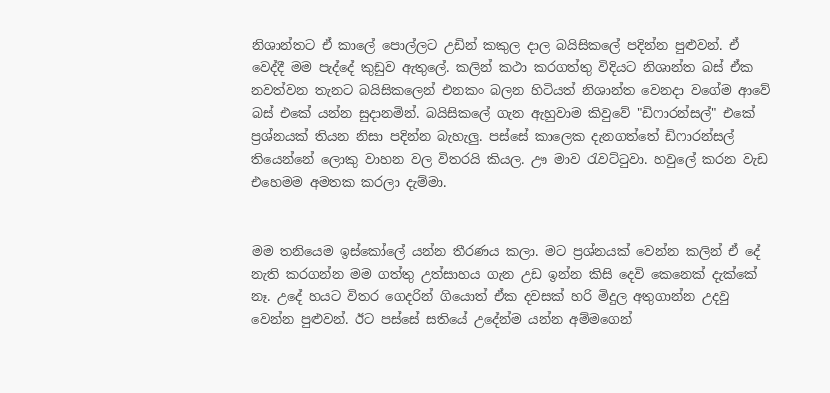නිශාන්තට ඒ කාලේ පොල්ලට උඩින් කකුල දාල බයිසිකලේ පදින්න පුළුවන්. ඒ වෙද්දී මම පැද්දේ කුඩුව ඇතුලේ. කලින් කථා කරගත්තු විදියට නිශාන්ත බස් ඒක නවත්වන තැනට බයිසිකලෙන් එනකං බලන හිටියත් නිශාන්ත වෙනදා වගේම ආවේ බස් එකේ යන්න සුදානමින්. බයිසිකලේ ගැන ඇහුවාම කිවුවේ "ඩිෆාරන්සල්" එකේ ප්‍රශ්නයක් තියන නිසා පදින්න බැහැලු. පස්සේ කාලෙක දැනගත්තේ ඩිෆාරන්සල් තියෙන්නේ ලොකු වාහන වල විතරයි කියල. ඌ මාව රැවට්ටුවා. හවුලේ කරන වැඩ එහෙමම අමතක කරලා දැම්මා.


මම තනියෙම ඉස්කෝලේ යන්න තීරණය කලා. මට ප්‍රශ්නයක් වෙන්න කලින් ඒ දේ නැති කරගන්න මම ගත්තු උත්සාහය ගැන උඩ ඉන්න කිසි දෙවි කෙනෙක් දැක්කේ නෑ. උදේ හයට විතර ගෙදරින් ගියොත් ඒක දවසක් හරි මිදුල අතුගාන්න උදවු වෙන්න පුළුවන්. ඊට පස්සේ සතියේ උදේන්ම යන්න අම්මගෙන්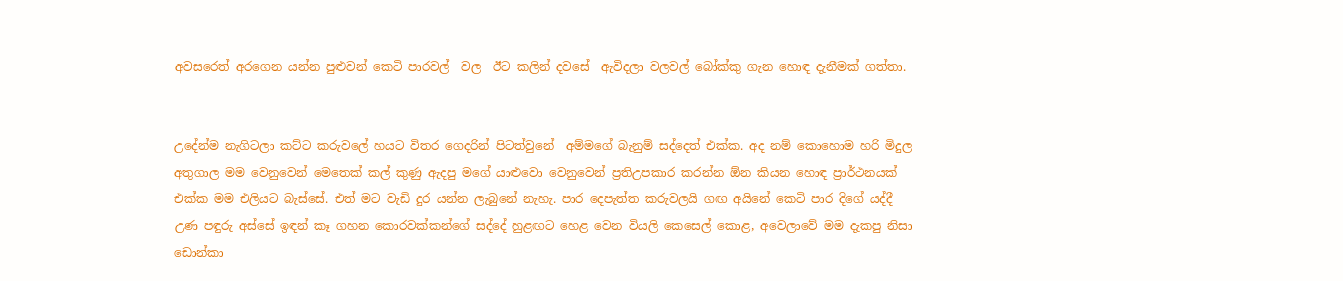අවසරෙත් අරගෙන යන්න පුළුවන් කෙටි පාරවල්  වල  ඊට කලින් දවසේ  ඇවිදලා වලවල් බෝක්කු ගැන හොඳ දැනීමක් ගත්තා.


උදේන්ම නැගිටලා කට්ට කරුවලේ හයට විතර ගෙදරින් පිටත්වුනේ  අම්මගේ බැනුම් සද්දෙත් එක්ක. අද නම් කොහොම හරි මිදුල අතුගාල මම වෙනුවෙන් මෙතෙක් කල් කුණු ඇදපු මගේ යාළුවො වෙනුවෙන් ප්‍රතිඋපකාර කරන්න ඕන කියන හොඳ ප්‍රාර්ථනයක් එක්ක මම එලියට බැස්සේ. එත් මට වැඩි දුර යන්න ලැබුනේ නැහැ. පාර දෙපැත්ත කරුවලයි ගඟ අයිනේ කෙටි පාර දිගේ යද්දී උණ පඳුරු අස්සේ ඉඳන් කෑ ගහන කොරවක්කන්ගේ සද්දේ හුළඟට හෙළ වෙන වියලි කෙසෙල් කොළ, අවෙලාවේ මම දැකපු නිසා ඩොන්කා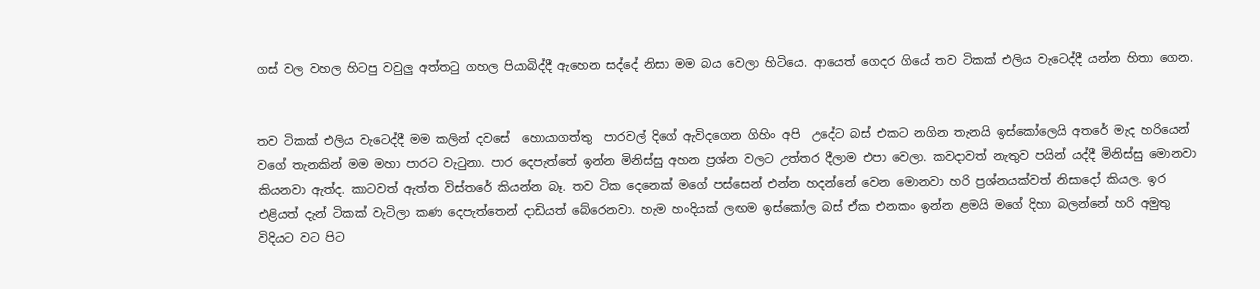ගස් වල වහල හිටපු වවුලු අත්තටු ගහල පියාබිද්දී ඇහෙන සද්දේ නිසා මම බය වෙලා හිටියෙ. ආයෙත් ගෙදර ගියේ තව ටිකක් එලිය වැටෙද්දී යන්න හිතා ගෙන.


තව ටිකක් එලිය වැටෙද්දී මම කලින් දවසේ  හොයාගත්තු  පාරවල් දිගේ ඇවිදගෙන ගිහිං අපි  උදේට බස් එකට නගින තැනයි ඉස්කෝලෙයි අතරේ මැද හරියෙන්  වගේ තැනකින් මම මහා පාරට වැටුනා. පාර දෙපැත්තේ ඉන්න මිනිස්සු අහන ප්‍රශ්න වලට උත්තර දීලාම එපා වෙලා. කවදාවත් නැතුව පයින් යද්දී මිනිස්සු මොනවා කියනවා ඇත්ද. කාටවත් ඇත්ත විස්තරේ කියන්න බෑ. තව ටික දෙනෙක් මගේ පස්සෙන් එන්න හදන්නේ වෙන මොනවා හරි ප්‍රශ්නයක්වත් නිසාදෝ කියල. ඉර එළියත් දැන් ටිකක් වැටිලා කණ දෙපැත්තෙන් දාඩියත් බේරෙනවා. හැම හංදියක් ලඟම ඉස්කෝල බස් ඒක එනකං ඉන්න ළමයි මගේ දිහා බලන්නේ හරි අමුතු විදියට වට පිට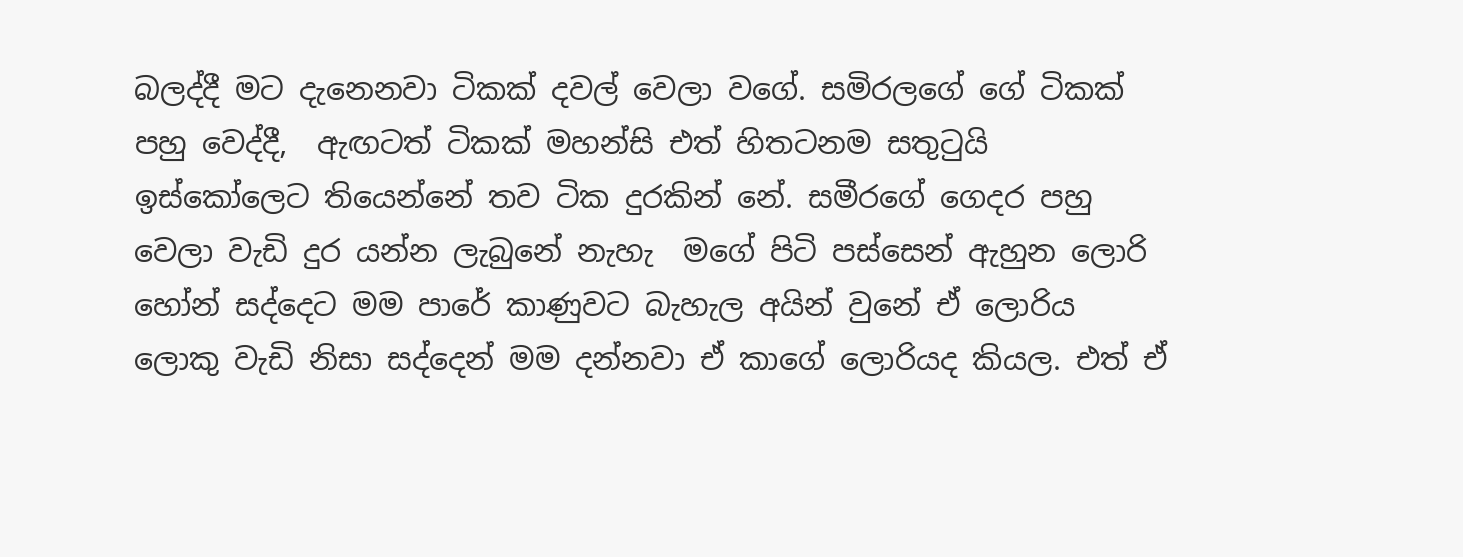බලද්දී මට දැනෙනවා ටිකක් දවල් වෙලා වගේ. සමිරලගේ ගේ ටිකක් පහු වෙද්දී,  ඇඟටත් ටිකක් මහන්සි එත් හිතටනම සතුටුයි ඉස්කෝලෙට තියෙන්නේ තව ටික දුරකින් නේ. සමීරගේ ගෙදර පහු වෙලා වැඩි දුර යන්න ලැබුනේ නැහැ  මගේ පිටි පස්සෙන් ඇහුන ලොරි හෝන් සද්දෙට මම පාරේ කාණුවට බැහැල අයින් වුනේ ඒ ලොරිය  ලොකු වැඩි නිසා සද්දෙන් මම දන්නවා ඒ කාගේ ලොරියද කියල. එත් ඒ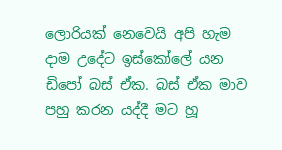ලොරියක් නෙවෙයි අපි හැම දාම උදේට ඉස්කෝලේ යන ඩිපෝ බස් ඒක. බස් ඒක මාව පහු කරන යද්දී මට හූ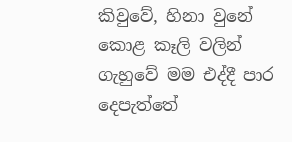කිවුවේ, හිනා වුනේ කොළ කෑලි වලින් ගැහුවේ මම එද්දී පාර දෙපැත්තේ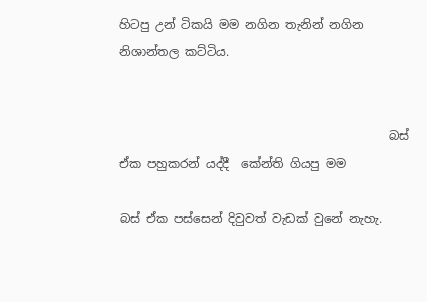හිටපු උන් ටිකයි මම නගින තැනින් නගින නිශාන්තල කට්ටිය.


                                             බස් ඒක පහුකරන් යද්දී  කේන්ති ගියපු මම

බස් ඒක පස්සෙන් දිවුවත් වැඩක් වුනේ නැහැ.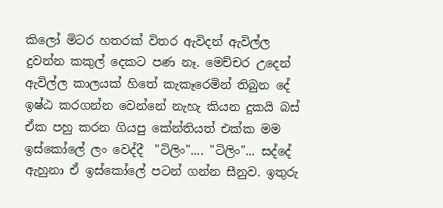කිලෝ මිටර හතරක් විතර ඇවිදන් ඇවිල්ල  දුවන්න කකුල් දෙකට පණ නෑ. මෙච්චර උදෙන් ඇවිල්ල කාලයක් හිතේ කැකෑරෙමින් තිබුන දේ ඉෂ්ඨ කරගන්න වෙන්නේ නැහැ කියන දුකයි බස් ඒක පහු කරන ගියපු කේන්තියත් එක්ක මම ඉස්කෝලේ ලං වෙද්දී  "ටිලිං".... "ටිලිං"... සද්දේ ඇහුනා ඒ ඉස්කෝලේ පටන් ගන්න සීනුව. ඉතුරු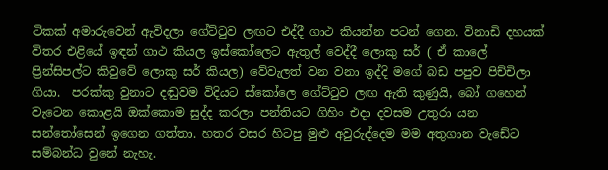ටිකක් අමාරුවෙන් ඇවිදලා ගේට්ටුව ලඟට එද්දී ගාථ කියන්න පටන් ගෙන. විනාඩි දහයක් විතර එළියේ ඉඳන් ගාථ කියල ඉස්කෝලෙට ඇතුල් වෙද්දී ලොකු සර් ( ඒ කාලේ ප්‍රින්සිපල්ට කිවුවේ ලොකු සර් කියල) වේවැලත් වන වනා ඉද්දි මගේ බඩ පපුව පිච්චිලා  ගියා.  පරක්කු වුනාට දඬුවම විදියට ස්කෝලෙ ගේට්ටුව ලඟ ඇති කුණුයි, බෝ ගහෙන් වැටෙන කොළයි ඔක්කොම සුද්ද කරලා පන්තියට ගිහිං එදා දවසම උතුරා යන සන්තෝසෙන් ඉගෙන ගත්තා. හතර වසර හිටපු මුළු අවුරුද්දෙම මම අතුගාන වැඩේට සම්බන්ධ වුනේ නැහැ.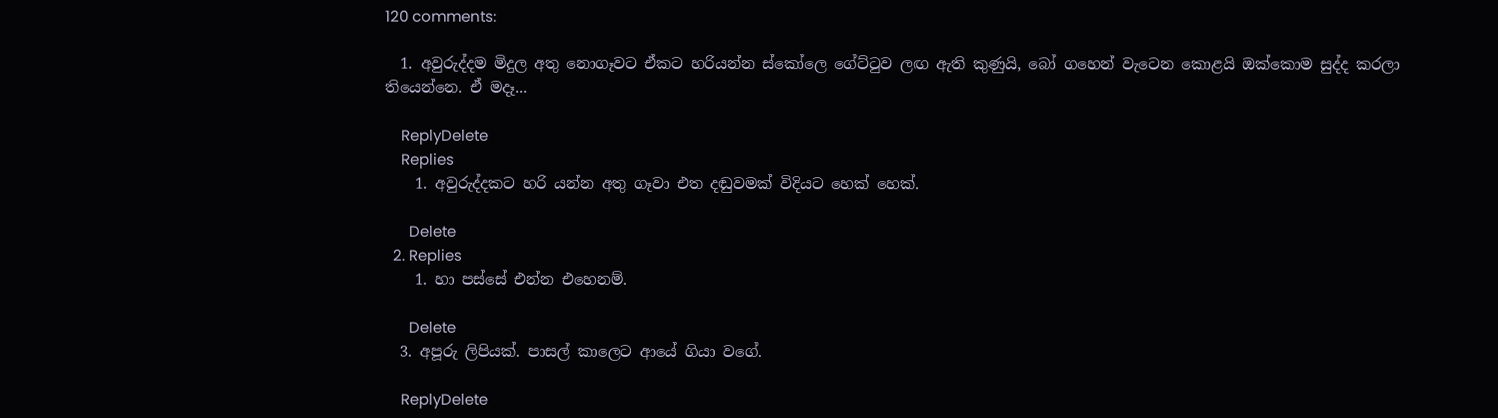120 comments:

  1. අවුරුද්දම මිදුල අතු නොගෑවට ඒකට හරියන්න ස්කෝලෙ ගේට්ටුව ලඟ ඇති කුණුයි, බෝ ගහෙන් වැටෙන කොළයි ඔක්කොම සුද්ද කරලා තියෙන්නෙ. ඒ මදෑ...

    ReplyDelete
    Replies
    1. අවුරුද්දකට හරි යන්න අතු ගෑවා එත දඬුවමක් විදියට හෙක් හෙක්.

      Delete
  2. Replies
    1. හා පස්සේ එන්න එහෙනම්.

      Delete
  3. අපූරු ලිපියක්. පාසල් කාලෙට ආයේ ගියා වගේ.

    ReplyDelete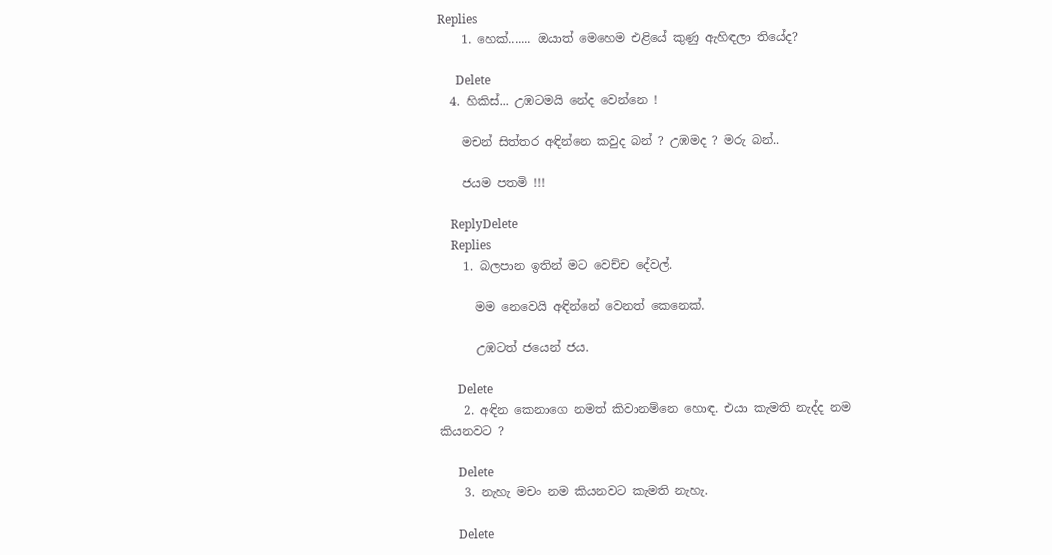Replies
    1. හෙක්....... ඔයාත් මෙහෙම එළියේ කුණු ඇහිඳලා තියේද?

      Delete
  4. හිකිස්... උඹටමයි නේද වෙන්නෙ !

    මචන් සිත්තර අඳින්නෙ කවුද බන් ? උඹමද ? මරු බන්..

    ජයම පතමි !!!

    ReplyDelete
    Replies
    1. බලපාන ඉතින් මට වෙච්ච දේවල්.

      මම නෙවෙයි අඳින්නේ වෙනත් කෙනෙක්.

      උඹටත් ජයෙන් ජය.

      Delete
    2. අඳින කෙනාගෙ නමත් කිවානම්නෙ හොඳ. එයා කැමති නැද්ද නම කියනවට ?

      Delete
    3. නැහැ මචං නම කියනවට කැමති නැහැ.

      Delete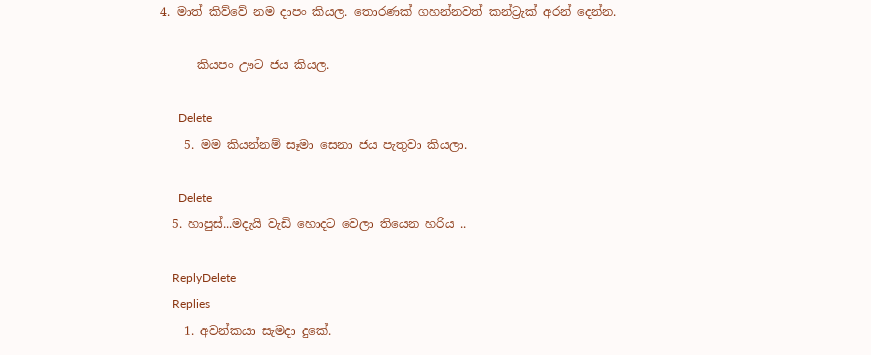4. මාත් කිව්වේ නම දාපං කියල. තොරණක් ගහන්නවත් කන්ට්‍රැක් අරන් දෙන්න.

      කියපං ඌට ජය කියල.

      Delete
    5. මම කියන්නම් සෑමා සෙනා ජය පැතුවා කියලා.

      Delete
  5. හාපුස්...මදැයි වැඩි හොදට වෙලා තියෙන හරිය ..

    ReplyDelete
    Replies
    1. අවන්කයා සැමදා දුකේ.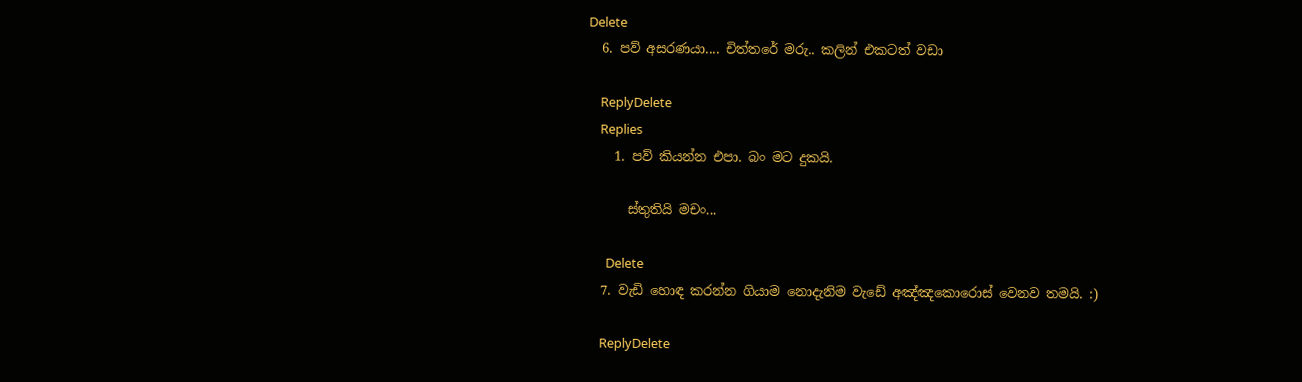Delete
  6. පව් අසරණයා.... චිත්තරේ මරු.. කලින් එකටත් වඩා

    ReplyDelete
    Replies
    1. පව් කියන්න එපා. බං මට දුකයි.

      ස්තුතියි මචං...

      Delete
  7. වැඩි හොඳ කරන්න ගියාම නොදැනිම වැඩේ අඤ්ඤකොරොස් වෙනව තමයි. :)

    ReplyDelete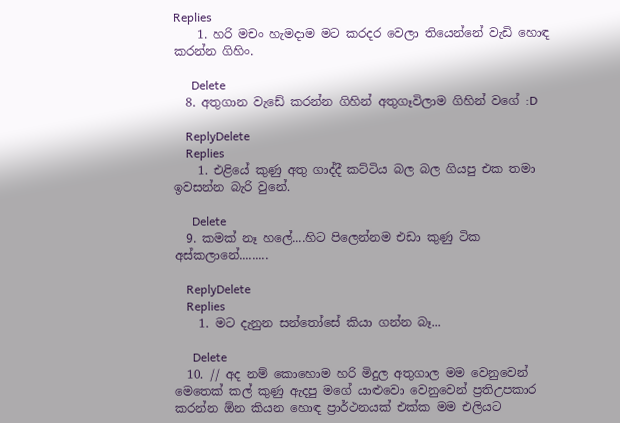Replies
    1. හරි මචං හැමදාම මට කරදර වෙලා තියෙන්නේ වැඩි හොඳ කරන්න ගිහිං.

      Delete
  8. අතුගාන වැඩේ කරන්න ගිහින් අතුගෑවිලාම ගිහින් වගේ :D

    ReplyDelete
    Replies
    1. එළියේ කුණු අතු ගාද්දී කට්ටිය බල බල ගියපු එක තමා ඉවසන්න බැරි වුනේ.

      Delete
  9. කමක් නෑ හලේ....හිට පිලෙන්නම එඩා කුණු ටික අස්කලානේ.........

    ReplyDelete
    Replies
    1. මට දැනුන සන්තෝසේ කියා ගන්න බෑ...

      Delete
  10. // අද නම් කොහොම හරි මිදුල අතුගාල මම වෙනුවෙන් මෙතෙක් කල් කුණු ඇදපු මගේ යාළුවො වෙනුවෙන් ප්‍රතිඋපකාර කරන්න ඕන කියන හොඳ ප්‍රාර්ථනයක් එක්ක මම එලියට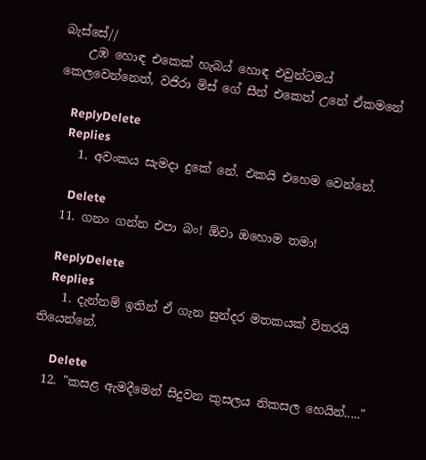බැස්සේ//
    උඹ හොඳ එකෙක් හැබය් හොඳ එවුන්ටමය් කෙලවෙන්නෙත්, වජිරා මිස් ගේ සීන් එකෙත් උනේ ඒකමනේ

    ReplyDelete
    Replies
    1. අවංකය සැමදා දුකේ නේ. එකයි එහෙම වෙන්නේ.

      Delete
  11. ගනං ගන්න එපා බං! ඕවා ඔහොම තමා!

    ReplyDelete
    Replies
    1. දැන්නම් ඉතින් ඒ ගැන සුන්දර මතකයක් විතරයි තියෙන්නේ.

      Delete
  12. "කසළ ඇමදීමෙන් සිදුවන කුසලය නිකසල හෙයින්....."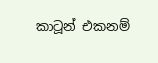කාටූන් එකනම්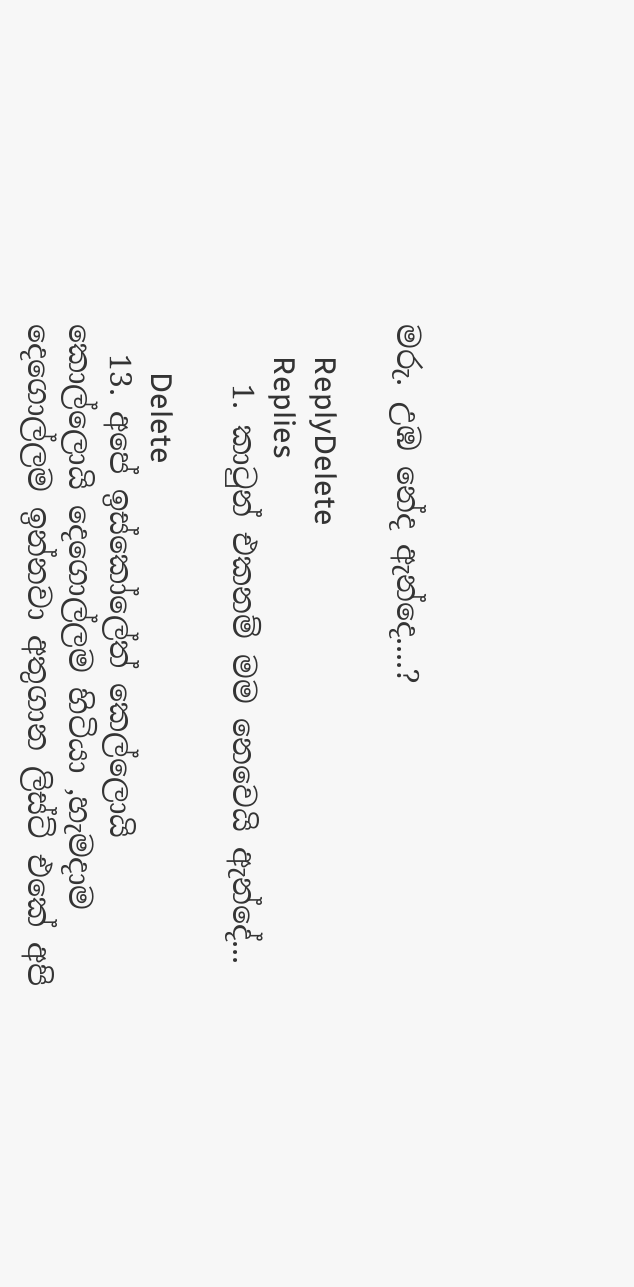මරු. උඹ නේද ඇන්දෙ....?

    ReplyDelete
    Replies
    1. කාටුන් එකනම් මම නෙවෙයි ඇන්දේ...

      Delete
  13. අපේ ඉස්කෝලේත් කෙල්ලොයි කොල්ලොයි දෙගොල්ලම හිටියා ,හැමදාම දෙගොල්ලම ඉන්නවා අතුගාන ලිස්ට් එකේ අපි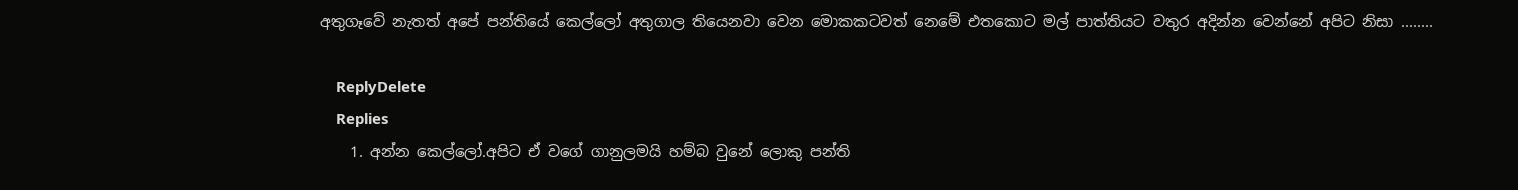අතුගෑවේ නැතත් අපේ පන්තියේ කෙල්ලෝ අතුගාල තියෙනවා වෙන මොකකටවත් නෙමේ එතකොට මල් පාත්තියට වතුර අදින්න වෙන්නේ අපිට නිසා ........

    ReplyDelete
    Replies
    1. අන්න කෙල්ලෝ.අපිට ඒ වගේ ගානුලමයි හම්බ වුනේ ලොකු පන්ති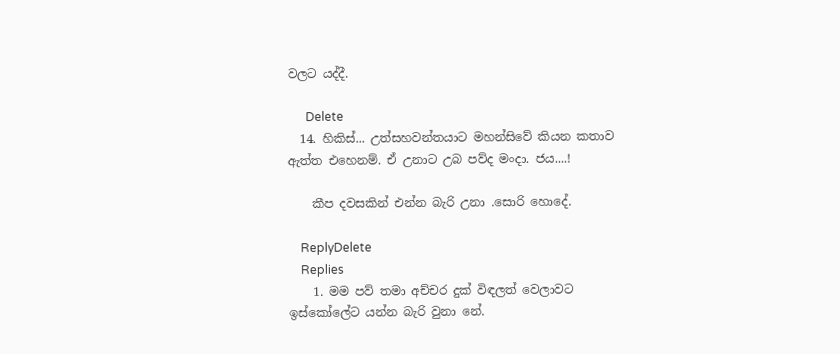වලට යද්දී.

      Delete
  14. හිකිස්... උත්සහවන්තයාට මහන්සිවේ කියන කතාව ඇත්ත එහෙනම්. ඒ උනාට උබ පව්ද මංදා. ජය....!

    කීප දවසකින් එන්න බැරි උනා .සොරි හොදේ.

    ReplyDelete
    Replies
    1. මම පව් තමා අච්චර දුක් විඳලත් වෙලාවට ඉස්කෝලේට යන්න බැරි වුනා නේ.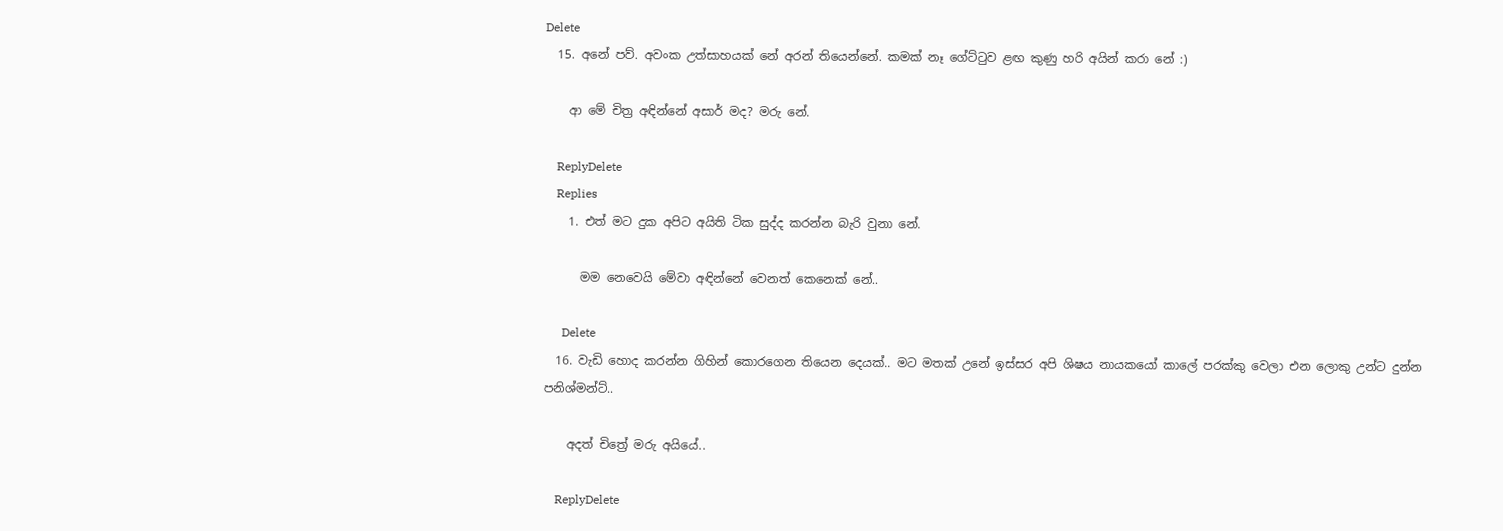Delete
  15. අනේ පව්. අවංක උත්සාහයක් නේ අරන් තියෙන්නේ. කමක් නෑ ගේට්ටුව ළඟ කුණු හරි අයින් කරා නේ :)

    ආ මේ චිත්‍ර අඳින්නේ අසාර් මද? මරු නේ.

    ReplyDelete
    Replies
    1. එත් මට දුක අපිට අයිති ටික සුද්ද කරන්න බැරි වුනා නේ.

      මම නෙවෙයි මේවා අඳින්නේ වෙනත් කෙනෙක් නේ..

      Delete
  16. වැඩි හොද කරන්න ගිහින් කොරගෙන තියෙන දෙයක්.. මට මතක් උනේ ඉස්සර අපි ශිෂය නායකයෝ කාලේ පරක්කු වෙලා එන ලොකු උන්ට දුන්න පනිශ්මන්ට්..

    අදත් චිත්‍රේ මරු අයියේ..

    ReplyDelete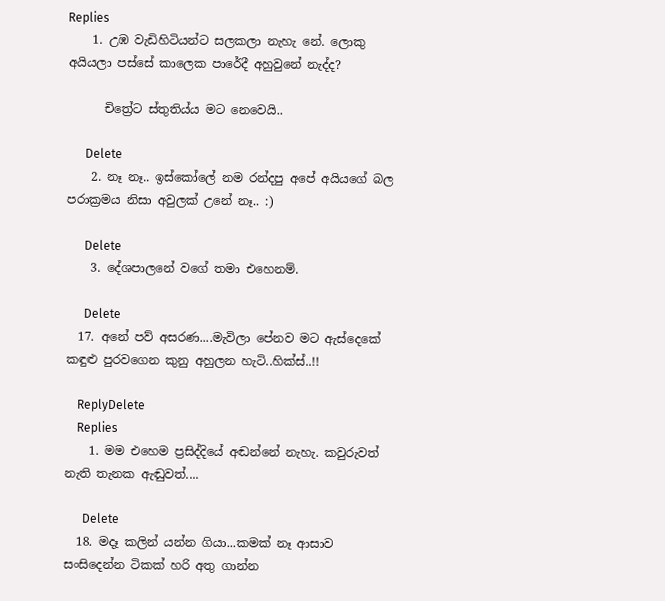Replies
    1. උඹ වැඩිහිටියන්ට සලකලා නැහැ නේ. ලොකු අයියලා පස්සේ කාලෙක පාරේදී අහුවුනේ නැද්ද?

      චිත්‍රේට ස්තුතිය්ය මට නෙවෙයි..

      Delete
    2. නෑ නෑ.. ඉස්කෝලේ නම රන්දපු අපේ අයියගේ බල පරාක්‍රමය නිසා අවුලක් උනේ නෑ.. :)

      Delete
    3. දේශපාලනේ වගේ තමා එහෙනම්.

      Delete
  17. අනේ පව් අසරණ....මැවිලා පේනව මට ඇස්දෙකේ කඳුළු පුරවගෙන කුනු අහුලන හැටි..හික්ස්..!!

    ReplyDelete
    Replies
    1. මම එහෙම ප්‍රසිද්දියේ අඬන්නේ නැහැ. කවුරුවත් නැති තැනක ඇඬුවත්....

      Delete
  18. මදෑ කලින් යන්න ගියා...කමක් නෑ ආසාව සංසිදෙන්න ටිකක් හරි අතු ගාන්න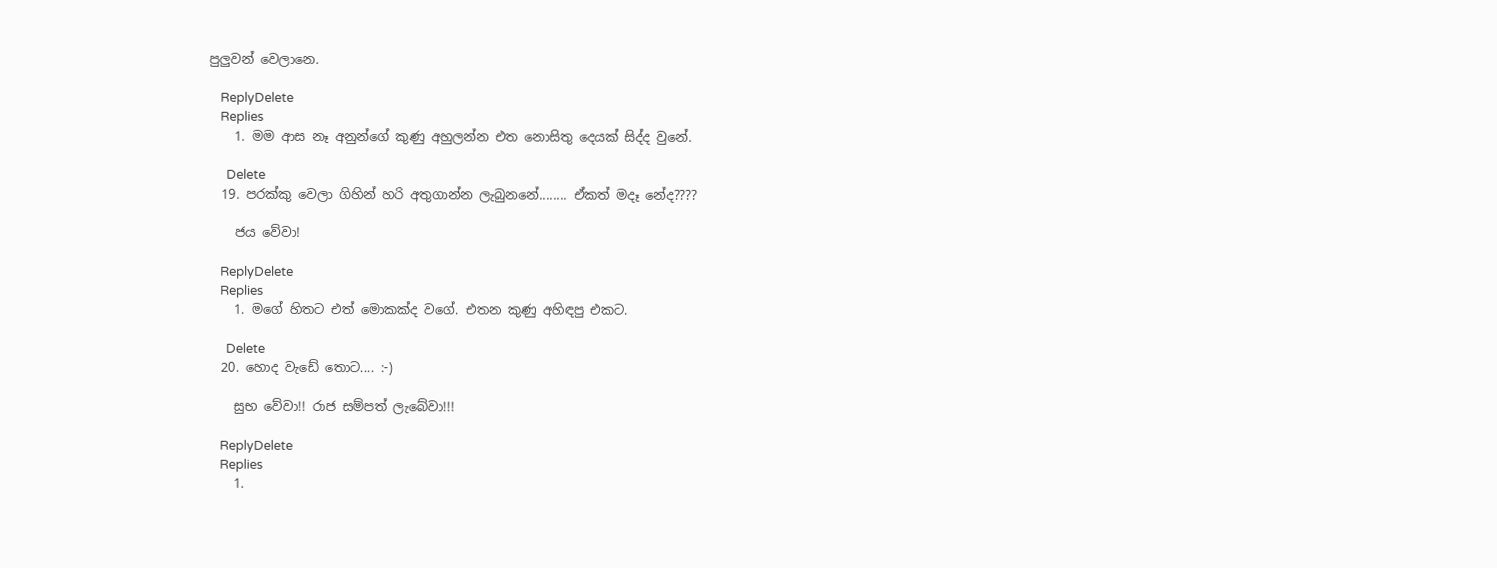පුලුවන් වෙලානෙ.

    ReplyDelete
    Replies
    1. මම ආස නෑ අනුන්ගේ කුණු අහුලන්න එත නොසිතු දෙයක් සිද්ද වුනේ.

      Delete
  19. පරක්කු වෙලා ගිහින් හරි අතුගාන්න ලැබුනනේ........ ඒකත් මදෑ නේද????

    ජය වේවා!

    ReplyDelete
    Replies
    1. මගේ හිතට එත් මොකක්ද වගේ. එතන කුණු අහිඳපු එකට.

      Delete
  20. හොද වැඩේ තොට.... :-)

    සුභ වේවා!! රාජ සම්පත් ලැබේවා!!!

    ReplyDelete
    Replies
    1.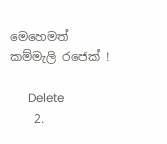මෙහෙමත් කම්මැලි රජෙක් !

      Delete
    2.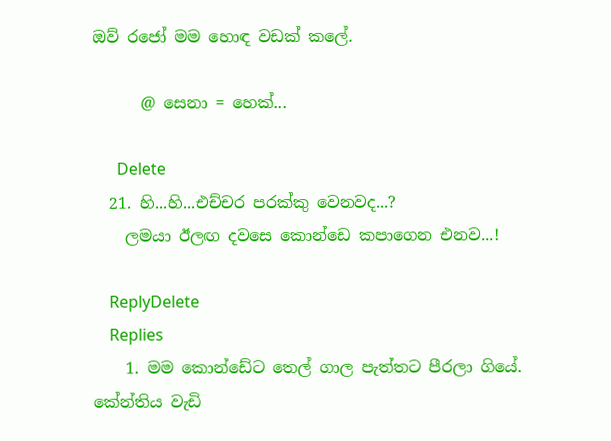ඔව් රජෝ මම හොඳ වඩක් කලේ.

      @ සෙනා = හෙක්...

      Delete
  21. හි...හි...එච්චර පරක්කු වෙනවද...?
    ලමයා ඊලඟ දවසෙ කොන්ඩෙ කපාගෙන එනව...!

    ReplyDelete
    Replies
    1. මම කොන්ඩේට තෙල් ගාල පැත්තට පීරලා ගියේ. කේන්තිය වැඩි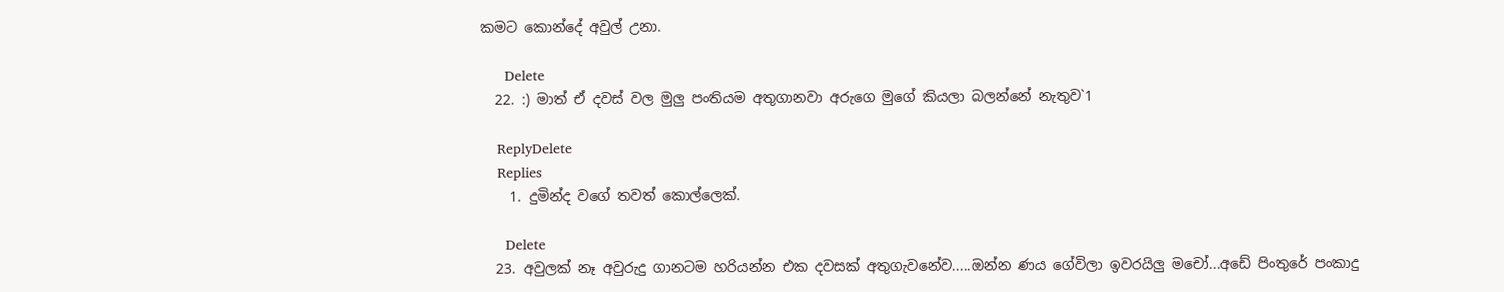කමට කොන්දේ අවුල් උනා.

      Delete
  22. :) මාත් ඒ දවස් වල මුලු පංතියම අතුගානවා අරුගෙ මුගේ කියලා බලන්නේ නැතුව`1

    ReplyDelete
    Replies
    1. දුමින්ද වගේ තවත් කොල්ලෙක්.

      Delete
  23. අවුලක් නෑ අවුරුදු ගානටම හරියන්න එක දවසක් අතුගැවනේව.....ඔන්න ණය ගේවිලා ඉවරයිලු මචෝ...අඩේ පිංතුරේ පංකාදු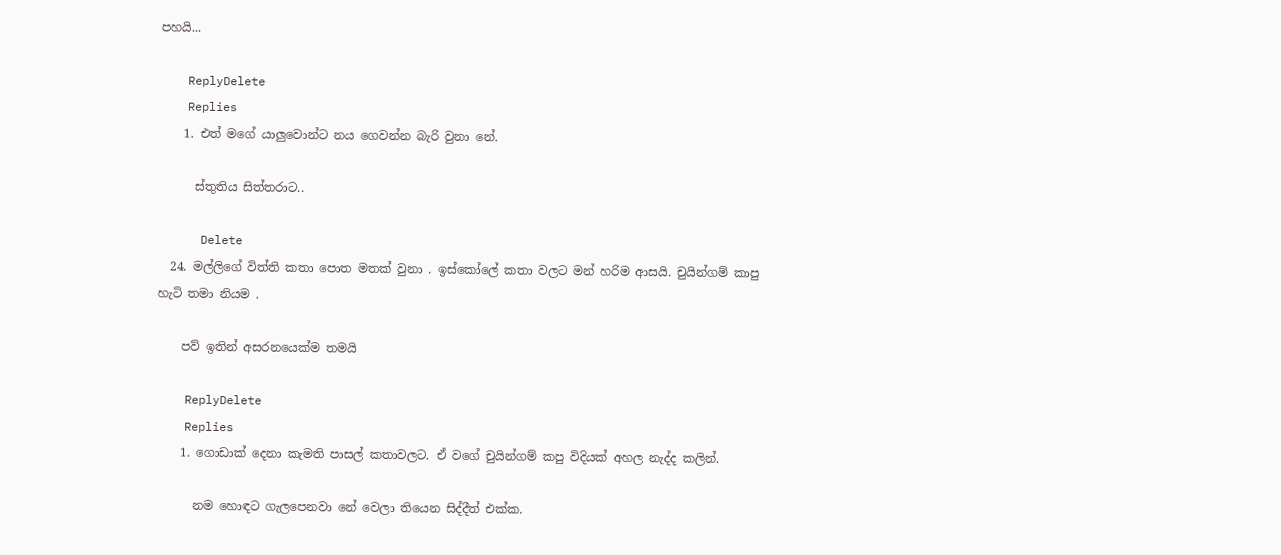පහයි...

    ReplyDelete
    Replies
    1. එත් මගේ යාලුවොන්ට නය ගෙවන්න බැරි වුනා නේ.

      ස්තුතිය සිත්තරාට..

      Delete
  24. මල්ලිගේ විත්ති කතා පොත මතක් වුනා . ඉස්කෝලේ කතා වලට මන් හරිම ආසයි. චුයින්ගම් කාපු හැටි තමා නියම .

    පව් ඉතින් අසරනයෙක්ම තමයි

    ReplyDelete
    Replies
    1. ගොඩාක් දෙනා කැමති පාසල් කතාවලට. ඒ වගේ චුයින්ගම් කපු විදියක් අහල නැද්ද කලින්.

      නම හොඳට ගැලපෙනවා නේ වෙලා තියෙන සිද්දීත් එක්ක.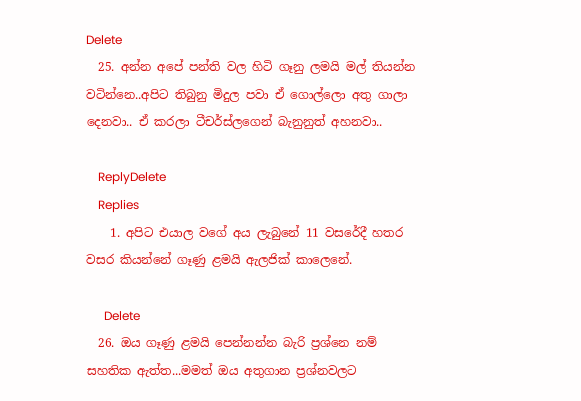Delete
  25. අන්න අපේ පන්ති වල හිටි ගෑනු ලමයි මල් තියන්න වටින්නෙ..අපිට තිබුනු මිදුල පවා ඒ ගොල්ලො අතු ගාලා දෙනවා.. ඒ කරලා ටීචර්ස්ලගෙන් බැනුනුත් අහනවා..

    ReplyDelete
    Replies
    1. අපිට එයාල වගේ අය ලැබුනේ 11 වසරේදී හතර වසර කියන්නේ ගෑණු ළමයි ඇලජික් කාලෙනේ.

      Delete
  26. ඔය ගෑණු ළමයි පෙන්නන්න බැරි ප්‍රශ්නෙ නම් සහතික ඇත්ත...මමත් ඔය අතුගාන ප්‍රශ්නවලට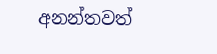අනන්තවත්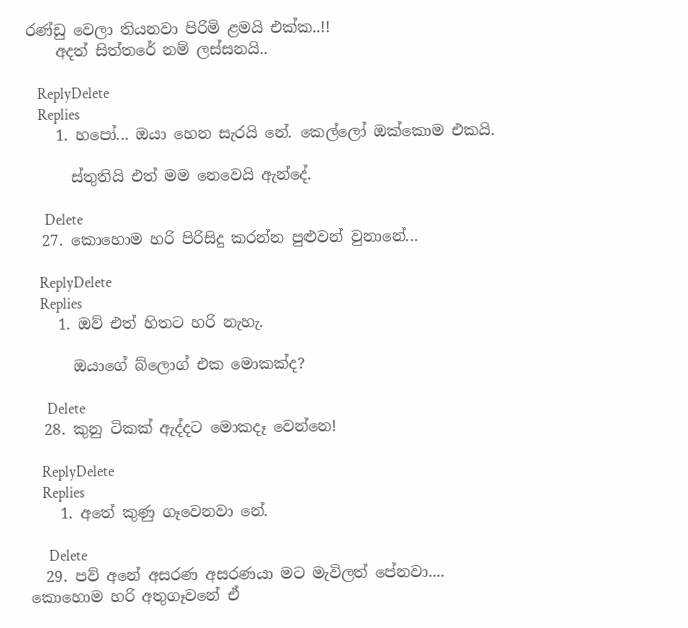රණ්ඩු වෙලා තියනවා පිරිමි ළමයි එක්ක..!!
    අදත් සිත්තරේ නම් ලස්සනයි..

    ReplyDelete
    Replies
    1. හපෝ... ඔයා හෙන සැරයි නේ. කෙල්ලෝ ඔක්කොම එකයි.

      ස්තුතියි එත් මම නෙවෙයි ඇන්දේ.

      Delete
  27. කොහොම හරි පිරිසිදු කරන්න පුළුවන් වුනානේ...

    ReplyDelete
    Replies
    1. ඔව් එත් හිතට හරි නැහැ.

      ඔයාගේ බ්ලොග් එක මොකක්ද?

      Delete
  28. කුනු ටිකක් ඇද්දට මොකදෑ වෙන්නෙ!

    ReplyDelete
    Replies
    1. අතේ කුණු ගෑවෙනවා නේ.

      Delete
  29. පව් අනේ අසරණ අසරණයා මට මැවිලත් පේනවා.... කොහොම හරි අතුගෑවනේ ඒ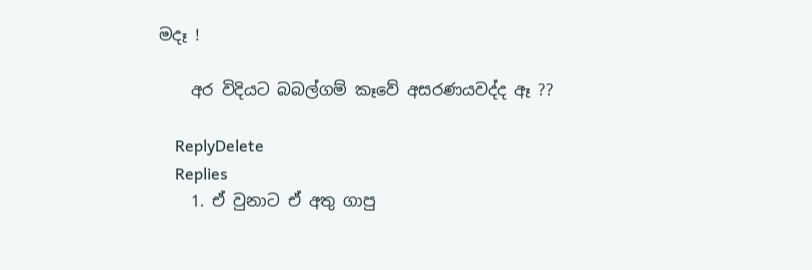මදෑ !

    අර විදියට බබල්ගම් කෑවේ අසරණයවද්ද ඈ ??

    ReplyDelete
    Replies
    1. ඒ වුනාට ඒ අතු ගාපු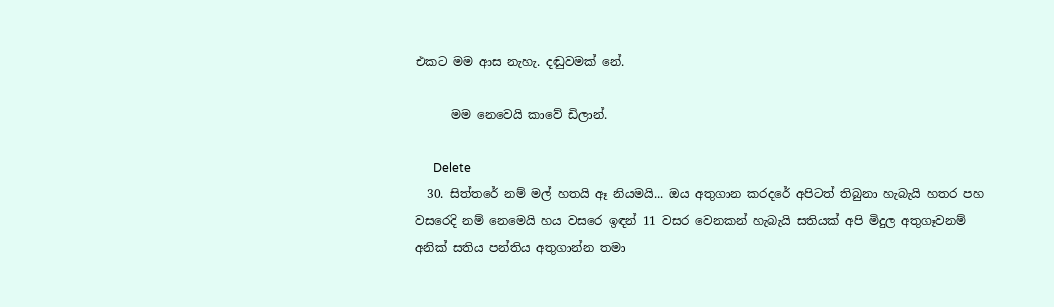එකට මම ආස නැහැ. දඬුවමක් නේ.

      මම නෙවෙයි කාවේ ඩිලාන්.

      Delete
  30. සිත්තරේ නම් මල් හතයි ඈ නියමයි... ඔය අතුගාන කරදරේ අපිටත් තිබුනා හැබැයි හතර පහ වසරෙදි නම් නෙ‍මෙයි හය වසරෙ ඉඳන් 11 වසර වෙනකන් හැබැයි සතියක් අපි මිදුල අතුගෑවනම් අනික් සතිය පන්තිය අතුගාන්න තමා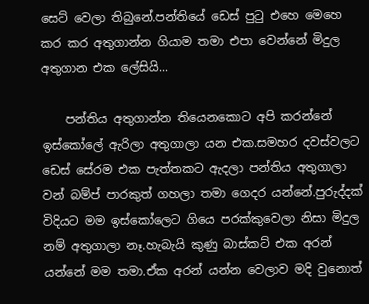සෙට් වෙලා තිබුනේ.පන්තියේ ඩෙස් පුටු එහෙ මෙහෙ කර කර අතුගාන්න ගියාම තමා එපා වෙන්නේ මිදුල අතුගාන එක ලේසියි...

    පන්තිය අතුගාන්න තියෙනකොට අපි කරන්නේ ඉස්කෝලේ ඇරිලා අතුගාලා යන එක.සමහර දවස්වලට ඩෙස් සේරම එක පැත්තකට ඇදලා පන්තිය අතුගාලා වන් බම්ප් පාරකුත් ගහලා තමා ගෙදර යන්නේ.පුරුද්දක් විදියට මම ඉස්කෝලෙට ගියෙ පරක්කුවෙලා නිසා මිදුල නම් අතුගාලා නෑ.හැබැයි කුණු බාස්කට් එක අරන් යන්නේ මම තමා.ඒක අරන් යන්න වෙලාව මදි වුනොත්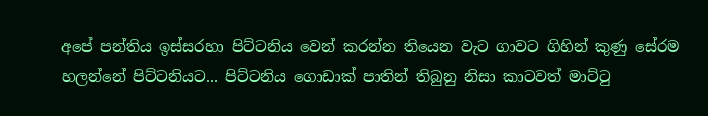අපේ පන්තිය ඉස්සරහා පිට්ටනිය වෙන් කරන්න තියෙන වැට ගාවට ගිහින් කුණු සේරම හලන්නේ පිට්ටනියට... පිට්ටනිය ගොඩාක් පාතින් තිබුනු නිසා කාටවත් මාට්ටු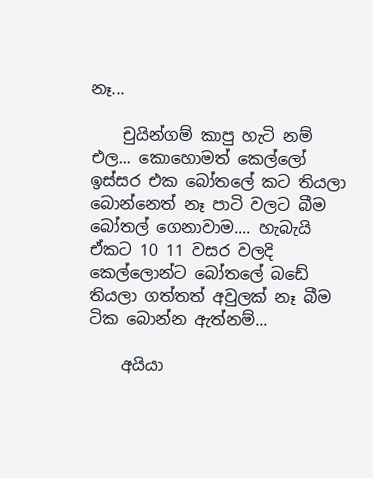නෑ...

    චුයින්ගම් කාපු හැටි නම් එල... කොහොමත් කෙල්ලෝ ඉස්සර එක බෝතලේ කට තියලා බොන්නෙත් නෑ පාටි වලට බීම බෝතල් ගෙනාවාම.... හැබැයි ඒකට 10 11 වසර වලදි කෙල්ලොන්ට බෝතලේ බඩේ තියලා ගත්තත් අවුලක් නෑ බීම ටික බොන්න ඇත්නම්...

    අයියා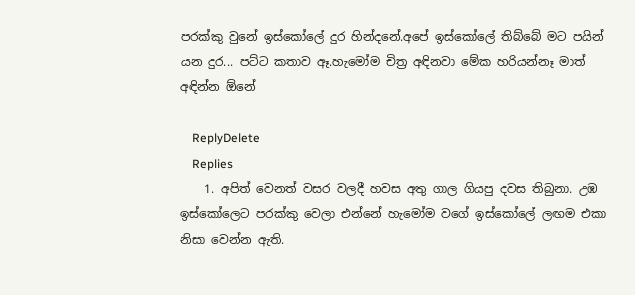පරක්කු වුනේ ඉස්කෝලේ දුර හින්දනේ.අපේ ඉස්කෝලේ තිබ්බේ මට පයින් යන දුර... පට්ට කතාව ඈ.හැමෝම චිත්‍ර අඳිනවා මේක හරියන්නෑ මාත් අඳින්න ඕනේ

    ReplyDelete
    Replies
    1. අපිත් වෙනත් වසර වලදී හවස අතු ගාල ගියපු දවස තිබුනා. උඹ ඉස්කෝලෙට පරක්කු වෙලා එන්නේ හැමෝම වගේ ඉස්කෝලේ ලඟම එකා නිසා වෙන්න ඇති.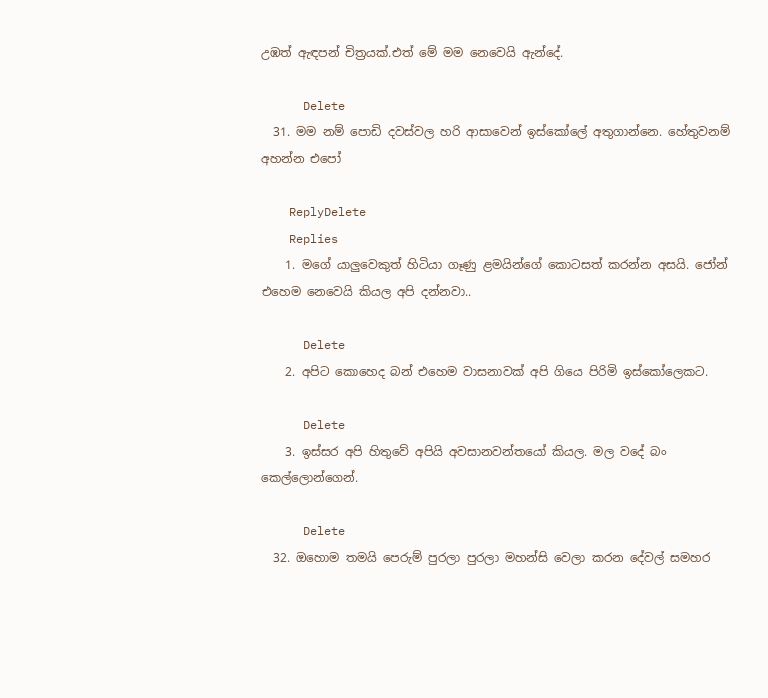උඹත් ඇඳපන් චිත්‍රයක්.එත් මේ මම නෙවෙයි ඇන්දේ.

      Delete
  31. මම නම් පොඩි දවස්වල හරි ආසාවෙන් ඉස්කෝලේ අතුගාන්නෙ. හේතුවනම් අහන්න එපෝ

    ReplyDelete
    Replies
    1. මගේ යාලුවෙකුත් හිටියා ගෑණු ළමයින්ගේ කොටසත් කරන්න අසයි. ජෝන් එහෙම නෙවෙයි කියල අපි දන්නවා..

      Delete
    2. අපිට කොහෙද බන් එහෙම වාසනාවක් අපි ගියෙ පිරිමි ඉස්කෝලෙකට.

      Delete
    3. ඉස්සර අපි හිතුවේ අපියි අවසානවන්තයෝ කියල. මල වදේ බං කෙල්ලොන්ගෙන්.

      Delete
  32. ඔහොම තමයි පෙරුම් පුරලා පුරලා මහන්සි වෙලා කරන දේවල් සමහර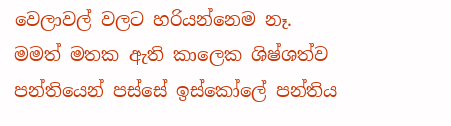වෙලාවල් වලට හරියන්නෙම නෑ. මමත් මතක ඇති කාලෙක ශිෂ්ශත්ව පන්තියෙන් පස්සේ ඉස්කෝලේ පන්තිය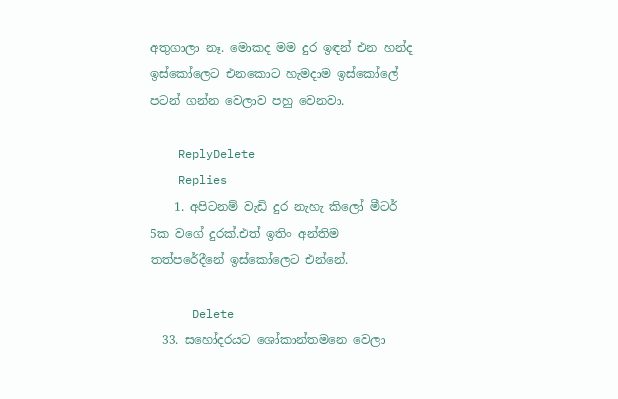අතුගාලා නෑ. මොකද මම දුර ඉඳන් එන හන්ද ඉස්කෝලෙට එනකොට හැමදාම ඉස්කෝලේ පටන් ගන්න වෙලාව පහු වෙනවා.

    ReplyDelete
    Replies
    1. අපිටනම් වැඩි දුර නැහැ කිලෝ මීටර් 5ක වගේ දුරක්.එත් ඉතිං අන්තිම තත්පරේදීනේ ඉස්කෝලෙට එන්නේ.

      Delete
  33. සහෝදරයට ශෝකාන්තමනෙ වෙලා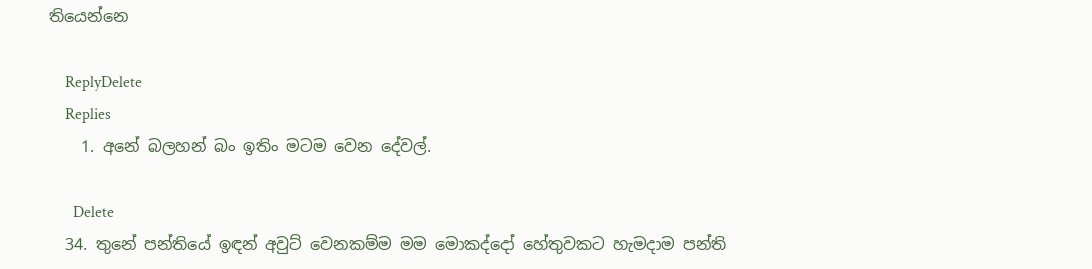තියෙන්නෙ

    ReplyDelete
    Replies
    1. අනේ බලහන් බං ඉතිං මටම වෙන දේවල්.

      Delete
  34. තුනේ පන්තියේ ඉඳන් අවුට් වෙනකම්ම මම මොකද්දෝ හේතුවකට හැමදාම පන්ති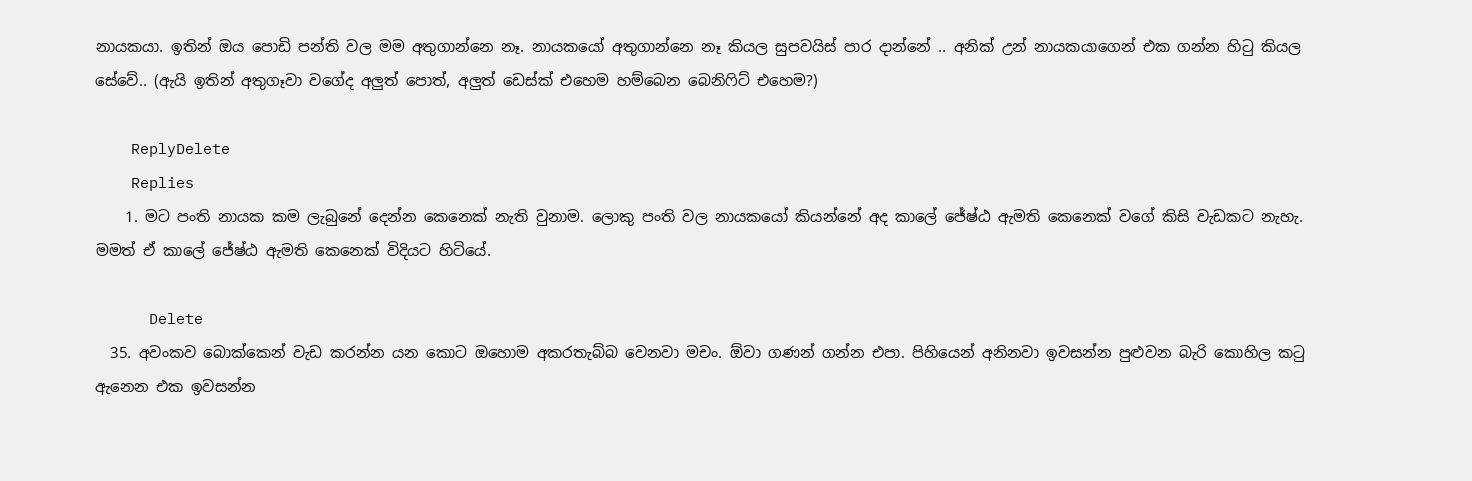නායකයා. ඉතින් ඔය පොඩි පන්ති වල මම අතුගාන්නෙ නෑ. නායකයෝ අතුගාන්නෙ නෑ කියල සුපවයිස් පාර දාන්නේ .. අනික් උන් නායකයාගෙන් එක ගන්න හිටු කියල සේවේ.. (ඇයි ඉතින් අතුගෑවා වගේද අලුත් පොත්, අලුත් ඩෙස්ක් එහෙම හම්බෙන බෙනිෆිට් එහෙම?)

    ReplyDelete
    Replies
    1. මට පංති නායක කම ලැබුනේ දෙන්න කෙනෙක් නැති වුනාම. ලොකු පංති වල නායකයෝ කියන්නේ අද කාලේ ජේෂ්ඨ ඇමති කෙනෙක් වගේ කිසි වැඩකට නැහැ. මමත් ඒ කාලේ ජේෂ්ඨ ඇමති කෙනෙක් විදියට හිටියේ.

      Delete
  35. අවංකව බොක්කෙන් වැඩ කරන්න යන කොට ඔහොම අකරතැබ්බ වෙනවා මචං. ඕවා ගණන් ගන්න එපා. පිහියෙන් අනිනවා ඉවසන්න පුළුවන බැරි කොහිල කටු ඇනෙන එක ඉවසන්න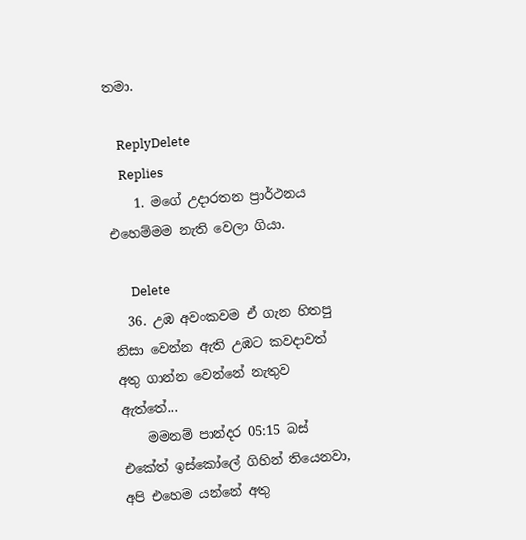තමා.

    ReplyDelete
    Replies
    1. මගේ උදාරතන ප්‍රාර්ථනය එහෙම්මම නැති වෙලා ගියා.

      Delete
  36. උඹ අවංකවම ඒ ගැන හිතපු නිසා වෙන්න ඇති උඹට කවදාවත් අතු ගාන්න වෙන්නේ නැතුව ඇත්තේ...
    මමනම් පාන්දර 05:15 බස් එකේත් ඉස්කෝලේ ගිහින් තියෙනවා, අපි එහෙම යන්නේ අතු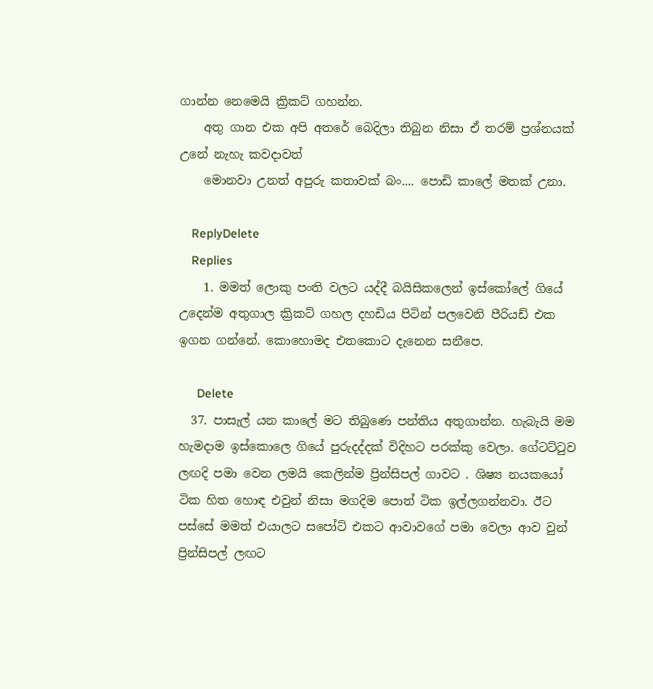ගාන්න නෙමෙයි ක්‍රිකට් ගහන්න.
    අතු ගාන එක අපි අතරේ බෙදිලා තිබුන නිසා ඒ තරම් ප්‍රශ්නයක් උනේ නැහැ කවදාවත්
    මොනවා උනත් අපුරු කතාවක් බං.... පොඩි කාලේ මතක් උනා.

    ReplyDelete
    Replies
    1. මමත් ලොකු පංති වලට යද්දී බයිසිකලෙන් ඉස්කෝලේ ගියේ උදෙන්ම අතුගාල ක්‍රිකට් ගහල දහඩිය පිටින් පලවෙනි පීරියඩ් එක ඉගන ගන්නේ. කොහොමද එතකොට දැනෙන සනීපෙ.

      Delete
  37. පාසැල් යන කාලේ මට තිබුණෙ පන්තිය අතුගාන්න. හැබැයි මම හැමදාම ඉස්කොලෙ ගියේ පුරුදද්දක් විදිහට පරක්කු වෙලා. ගේටට්ටුව ලඟදි පමා වෙන ලමයි කෙලින්ම ප්‍රින්සිපල් ගාවට . ශිෂ්‍ය නයකයෝ ටික හිත හොඳ එවුන් නිසා මගදිම පොත් ටික ඉල්ලගන්නවා. ඊට පස්සේ මමත් එයාලට සපෝට් එකට ආවාවගේ පමා වෙලා ආව වුන් ප්‍රින්සිපල් ලඟට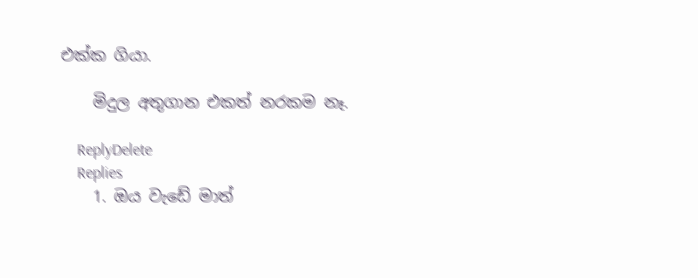එක්ක ගියා.

    මිදුල අතුගාන එකත් නරකම නෑ.

    ReplyDelete
    Replies
    1. ඔය වැඩේ මාත්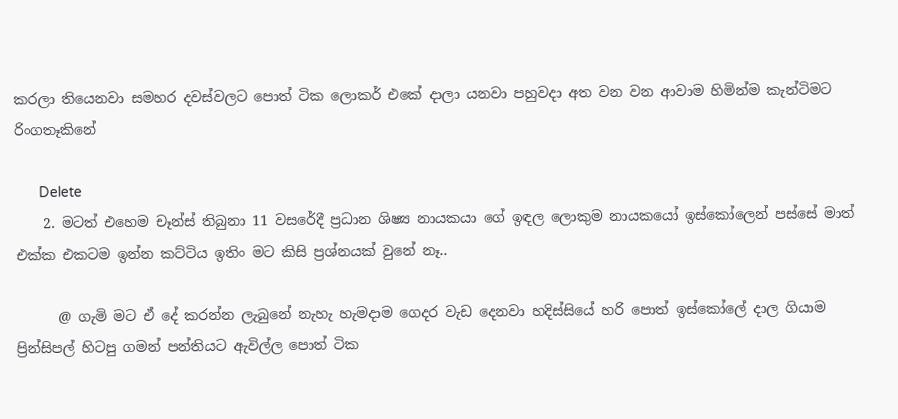කරලා තියෙනවා සමහර දවස්වලට පොත් ටික ලොකර් එකේ දාලා යනවා පහුවදා අත වන වන ආවාම හිමින්ම කැන්ටිමට රිංගතෑකිනේ

      Delete
    2. මටත් එහෙම චෑන්ස් තිබුනා 11 වසරේදී ප්‍රධාන ශිෂ්‍ය නායකයා ගේ ඉඳල ලොකුම නායකයෝ ඉස්කෝලෙන් පස්සේ මාත් එක්ක එකටම ඉන්න කට්ටිය ඉතිං මට කිසි ප්‍රශ්නයක් වුනේ නෑ..

      @ ගැමි මට ඒ දේ කරන්න ලැබුනේ නැහැ හැමදාම ගෙදර වැඩ දෙනවා හදිස්සියේ හරි පොත් ඉස්කෝලේ දාල ගියාම ප්‍රින්සිපල් හිටපු ගමන් පන්තියට ඇවිල්ල පොත් ටික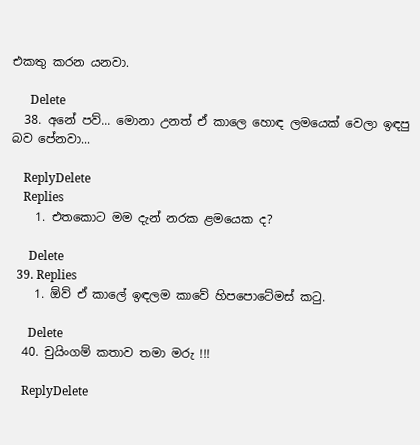එකතු කරන යනවා.

      Delete
  38. අනේ පව්... මොනා උනත් ඒ කාලෙ හොඳ ලමයෙක් වෙලා ඉඳපු බව පේනවා...

    ReplyDelete
    Replies
    1. එතකොට මම දැන් නරක ළමයෙක ද?

      Delete
  39. Replies
    1. ඕව් ඒ කාලේ ඉඳලම කාවේ හිපපොටේමස් කටු.

      Delete
  40. චුයිංගම් කතාව තමා මරු !!!

    ReplyDelete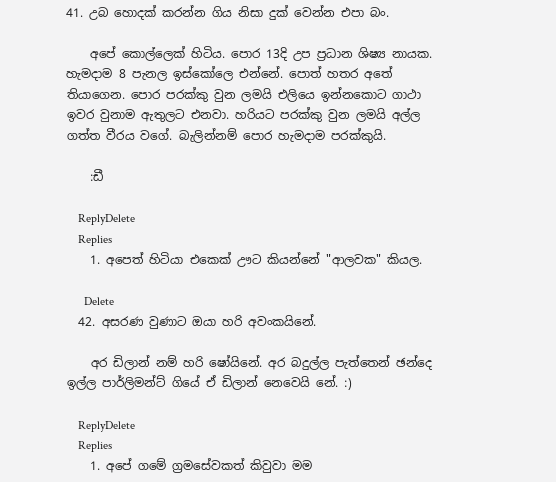41. උබ හොදක් කරන්න ගිය නිසා දුක් වෙන්න එපා බං.

    අපේ කොල්ලෙක් හිටිය. පොර 13දි උප ප්‍රධාන ශිෂ්‍ය නායක. හැමදාම 8 පැනල ඉස්කෝලෙ එන්නේ. පොත් හතර අතේ තියාගෙන. පොර පරක්කු වුන ලමයි එලියෙ ඉන්නකොට ගාථා ඉවර වුනාම ඇතුලට එනවා. හරියට පරක්කු වුන ලමයි අල්ල ගත්ත වීරය වගේ. බැලින්නම් පොර හැමදාම පරක්කුයි.

    :ඩී

    ReplyDelete
    Replies
    1. අපෙත් හිටියා එකෙක් ඌට කියන්නේ "ආලවක" කියල.

      Delete
  42. අසරණ වුණාට ඔයා හරි අවංකයිනේ.

    අර ඩිලාන් නම් හරි ෂෝයිනේ. අර බදුල්ල පැත්තෙන් ඡන්දෙ ඉල්ල පාර්ලිමන්ට් ගියේ ඒ ඩිලාන් නෙවෙයි නේ. :)

    ReplyDelete
    Replies
    1. අපේ ගමේ ග්‍රමසේවකත් කිවුවා මම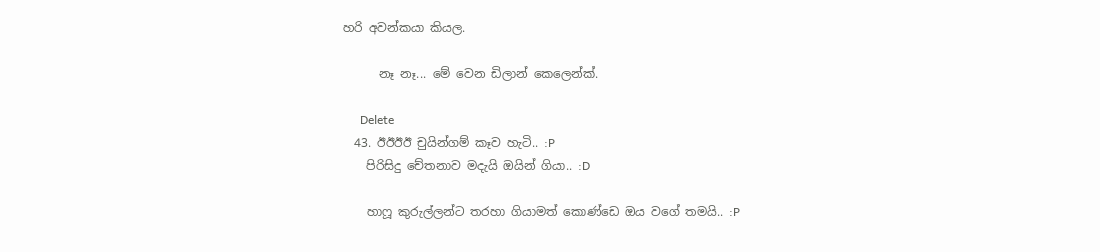හරි අවන්කයා කියල.

      නෑ නෑ... මේ වෙන ඩිලාන් කෙලෙන්ක්.

      Delete
  43. ඊඊඊඊ චුයින්ගම් කෑව හැටි.. :P
    පිරිසිදු චේතනාව මදැයි ඔයින් ගියා.. :D

    හාෆූ කුරුල්ලන්ට තරහා ගියාමත් කොණ්ඩෙ ඔය වගේ තමයි.. :P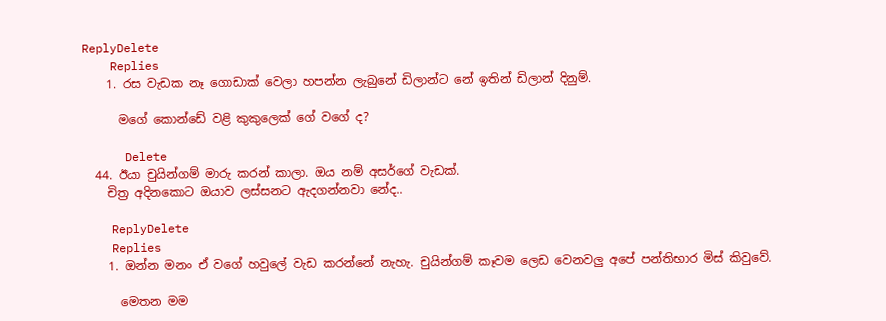ReplyDelete
    Replies
    1. රස වැඩක නෑ ගොඩාක් වෙලා හපන්න ලැබුනේ ඩිලාන්ට නේ ඉතින් ඩිලාන් දිනුම්.

      මගේ කොන්ඩේ වළි කුකුලෙක් ගේ වගේ ද?

      Delete
  44. ඊයා චුයින්ගම් මාරු කරන් කාලා. ඔය නම් අසර්ගේ වැඩක්.
    චිත්‍ර අදිනකොට ඔයාව ලස්සනට ඇදගන්නවා නේද..

    ReplyDelete
    Replies
    1. ඔන්න මනං ඒ වගේ හවුලේ වැඩ කරන්නේ නැහැ. චුයින්ගම් කෑවම ලෙඩ වෙනවලු අපේ පන්තිභාර මිස් කිවුවේ.

      මෙතන මම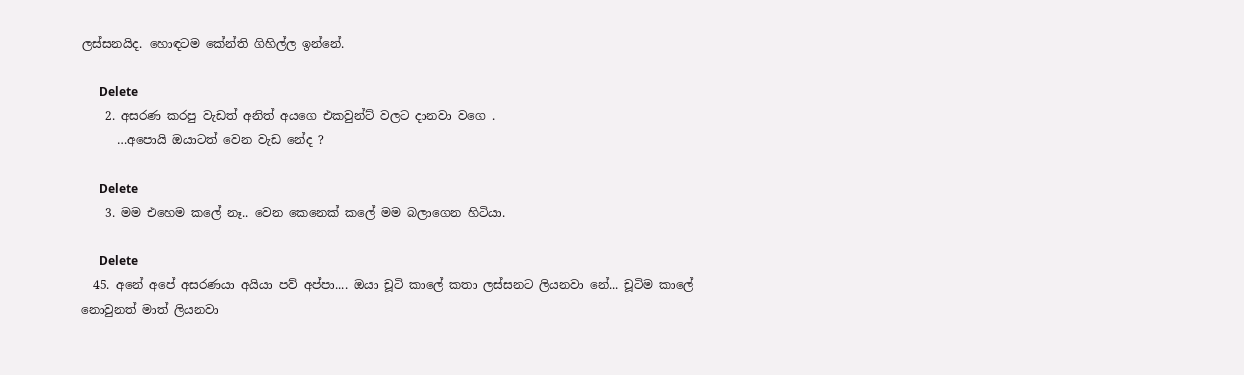ලස්සනයිද. හොඳටම කේන්ති ගිහිල්ල ඉන්නේ.

      Delete
    2. අසරණ කරපු වැඩත් අනිත් අයගෙ එකවුන්ට් වලට දානවා වගෙ .
      …අපොයි ඔයාටත් වෙන වැඩ නේද ?

      Delete
    3. මම එහෙම කලේ නෑ.. වෙන කෙනෙක් කලේ මම බලාගෙන හිටියා.

      Delete
  45. අනේ අපේ අසරණයා අයියා පව් අප්පා.... ඔයා චූටි කාලේ කතා ලස්සනට ලියනවා නේ... චූටිම කාලේ නොවුනත් මාත් ලියනවා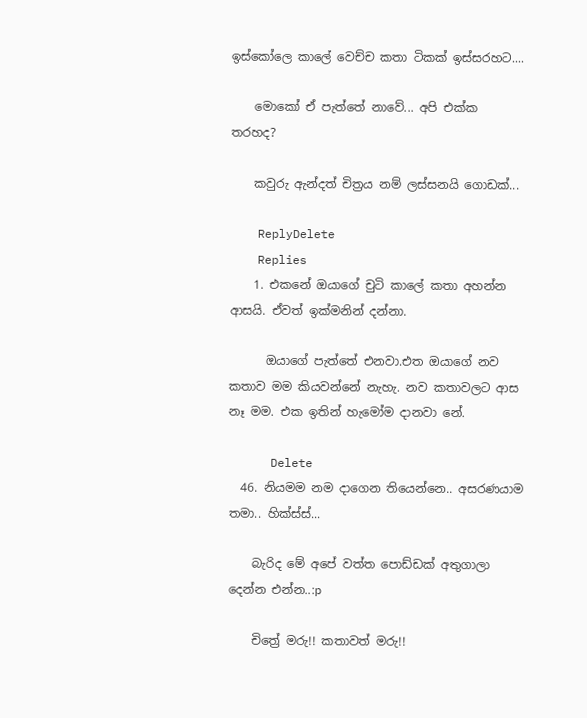ඉස්කෝලෙ කාලේ වෙච්ච කතා ටිකක් ඉස්සරහට....

    මොකෝ ඒ පැත්තේ නාවේ... අපි එක්ක තරහද?

    කවුරු ඇන්දත් චිත්‍රය නම් ලස්සනයි ගොඩක්...

    ReplyDelete
    Replies
    1. එකනේ ඔයාගේ චුටි කාලේ කතා අහන්න ආසයි. ඒවත් ඉක්මනින් දන්නා.

      ඔයාගේ පැත්තේ එනවා.එත ඔයාගේ නව කතාව මම කියවන්නේ නැහැ. නව කතාවලට ආස නෑ මම. එක ඉතින් හැමෝම දානවා නේ.

      Delete
  46. නියමම නම දාගෙන තියෙන්නෙ.. අසරණයාම තමා.. හික්ස්ස්...

    බැරිද මේ අපේ වත්ත පොඩ්ඩක් අතුගාලා දෙන්න එන්න..:p

    චිත්‍රේ මරු!! කතාවත් මරු!!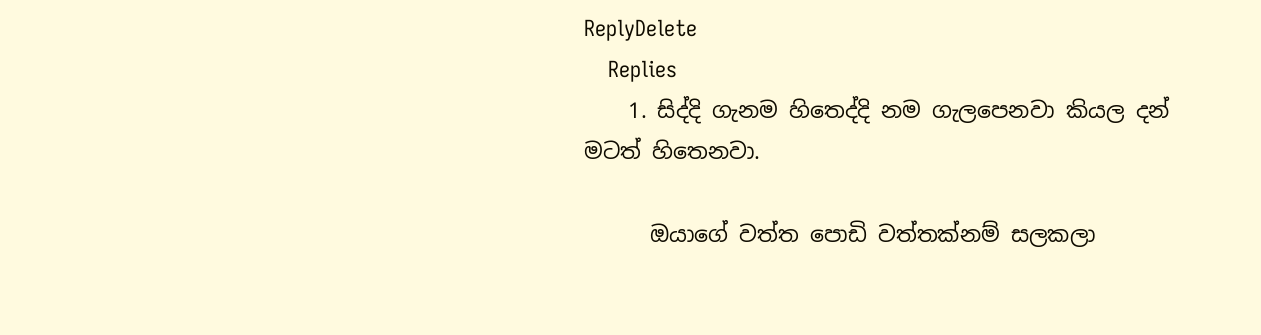ReplyDelete
    Replies
    1. සිද්දි ගැනම හිතෙද්දි නම ගැලපෙනවා කියල දන් මටත් හිතෙනවා.

      ඔයාගේ වත්ත පොඩි වත්තක්නම් සලකලා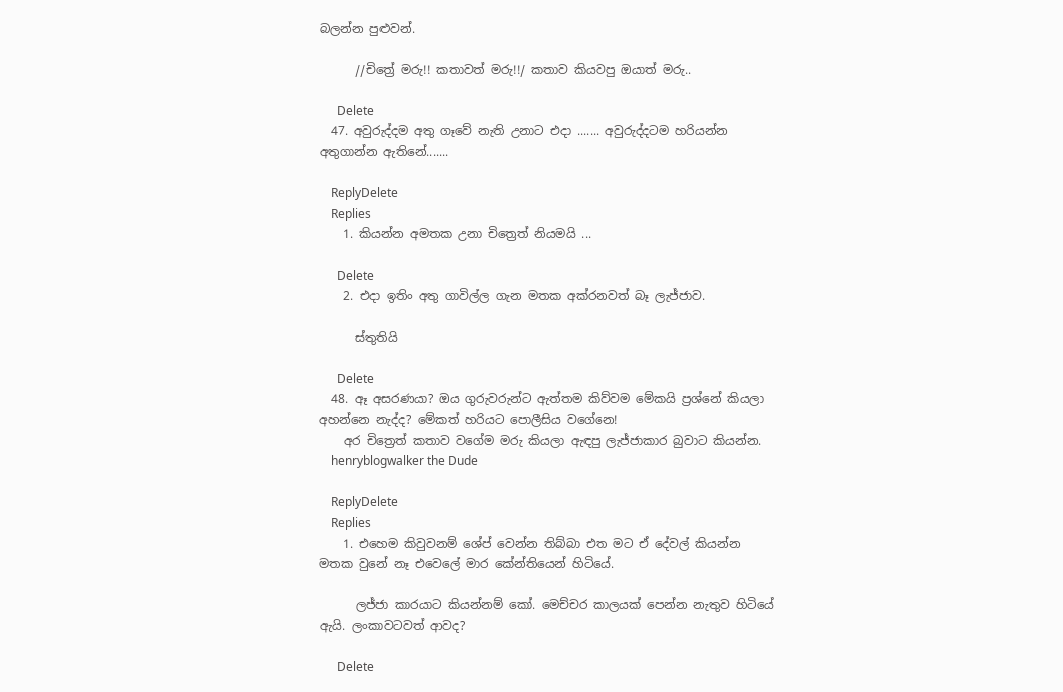බලන්න පුළුවන්.

      //චිත්‍රේ මරු!! කතාවත් මරු!!/ කතාව කියවපු ඔයාත් මරු..

      Delete
  47. අවුරුද්දම අතු ගෑවේ නැති උනාට එදා ....... අවුරුද්දටම හරියන්න අතුගාන්න ඇතිනේ.......

    ReplyDelete
    Replies
    1. කියන්න අමතක උනා චිත්‍රෙත් නියමයි ...

      Delete
    2. එදා ඉතිං අතු ගාවිල්ල ගැන මතක අක්රනවත් බෑ ලැජ්ජාව.

      ස්තුතියි

      Delete
  48. ඈ අසරණයා? ඔය ගුරුවරුන්ට ඇත්තම කිව්වම මේකයි ප්‍රශ්නේ කියලා අහන්නෙ නැද්ද? මේකත් හරියට පොලීසිය වගේනෙ!
    අර චිත්‍රෙත් කතාව වගේම මරු කියලා ඇඳපු ලැජ්ජාකාර බුවාට කියන්න.
    henryblogwalker the Dude

    ReplyDelete
    Replies
    1. එහෙම කිවුවනම් ශේප් වෙන්න තිබ්බා එත මට ඒ දේවල් කියන්න මතක වුනේ නෑ එවෙලේ මාර කේන්තියෙන් හිටියේ.

      ලජ්ජා කාරයාට කියන්නම් කෝ. මෙච්චර කාලයක් පෙන්න නැතුව හිටියේ ඇයි. ලංකාවටවත් ආවද?

      Delete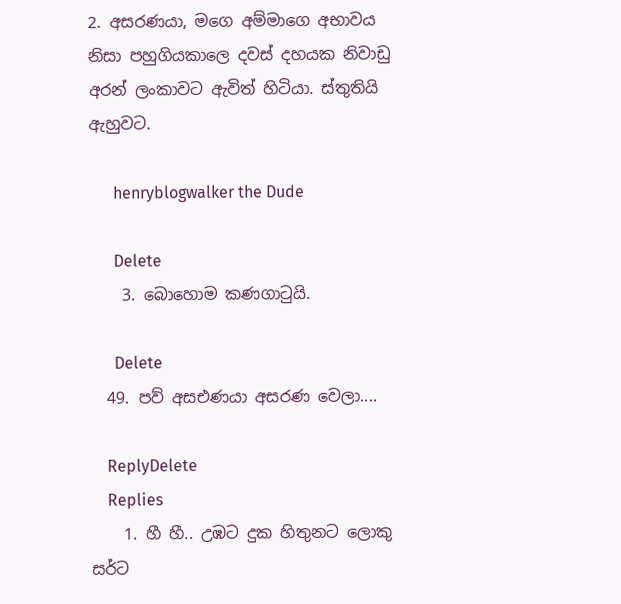2. අසරණයා, මගෙ අම්මාගෙ අභාවය නිසා පහුගියකාලෙ දවස් දහයක නිවාඩු අරන් ලංකාවට ඇවිත් හිටියා. ස්තුතියි ඇහුවට.

      henryblogwalker the Dude

      Delete
    3. බොහොම කණගාටුයි.

      Delete
  49. පව් අසඑණයා අසරණ වෙලා....

    ReplyDelete
    Replies
    1. හී හී.. උඹට දුක හිතුනට ලොකු සර්ට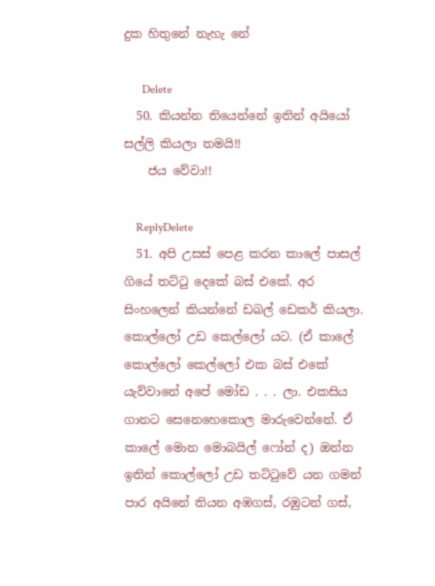දුක හිතුනේ නැහැ නේ

      Delete
  50. කියන්න තියෙන්නේ ඉතින් අයියෝ සල්ලි කියලා තමයි!!
    ජය වේවා!!

    ReplyDelete
  51. අපි උසස් පෙළ කරන කාලේ පාසල් ගියේ තට්ටු දෙකේ බස් එකේ. අර සිංහලෙන් කියන්නේ ඩබල් ඩෙකර් කියලා. කොල්ලෝ උඩ කෙල්ලෝ යට. (ඒ කාලේ කොල්ලෝ කෙල්ලෝ එක බස් එකේ යැව්වානේ අපේ මෝඩ . . . ලා. එකසිය ගානට සෙනෙහෙකොල මාරුවෙන්නේ. ඒ කාලේ මොන මොබයිල් ෆෝන් ද) ඔන්න ඉතින් කොල්ලෝ උඩ තට්ටුවේ යන ගමන් පාර අයිනේ තියන අඹගස්, රඹුටන් ගස්,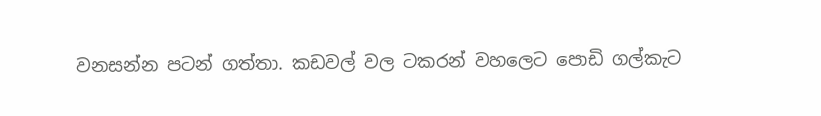වනසන්න පටන් ගත්තා. කඩවල් වල ටකරන් වහලෙට පොඩි ගල්කැට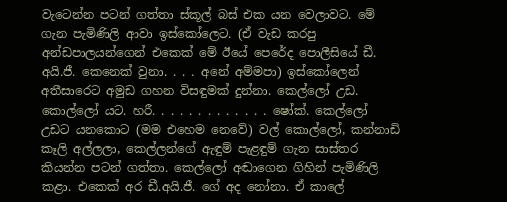වැටෙන්න පටන් ගත්තා ස්කූල් බස් එක යන වෙලාවට. මේ ගැන පැමිණිලි ආවා ඉස්කෝලෙට. (ඒ වැඩ කරපු අන්ඩපාලයන්ගෙන් එකෙක් මේ ඊයේ පෙරේද පොලීසියේ ඩී. අයි.ජී. කෙනෙක් වුනා. . . . අනේ අම්මපා) ඉස්කෝලෙන් අතීසාරෙට අමුඩ ගහන විසඳුමක් දුන්නා. කෙල්ලෝ උඩ. කොල්ලෝ යට. හරී. . . . . . . . . . . . . ෂෝක්. කෙල්ලෝ උඩට යනකොට (මම එහෙම නෙවේ) වල් කොල්ලෝ, කන්නාඩි කෑලි අල්ලලා, කෙල්ලන්ගේ ඇඳුම් පැළඳුම් ගැන සාස්තර කියන්න පටන් ගත්තා. කෙල්ලෝ අඬාගෙන ගිහින් පැමිණිලි කළා. එකෙක් අර ඩී.අයි.ජී. ගේ අද නෝනා. ඒ කාලේ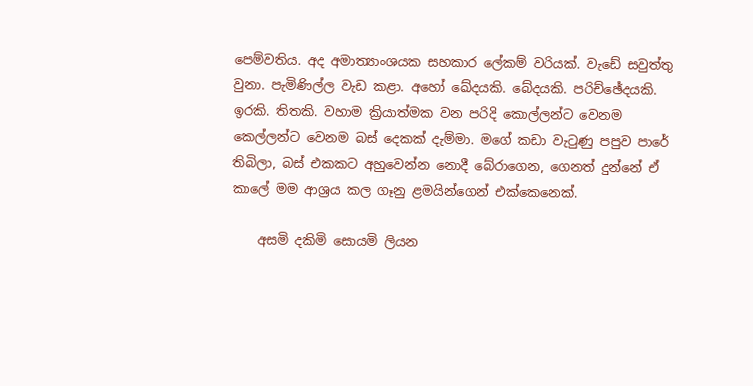පෙම්වතිය. අද අමාත්‍යාංශයක සහකාර ලේකම් වරියක්. වැඩේ සවුත්තු වුනා. පැමිණිල්ල වැඩ කළා. අහෝ ඛේදයකි. බේදයකි. පරිච්ඡේදයකි. ඉරකි. තිතකි. වහාම ක්‍රියාත්මක වන පරිදි කොල්ලන්ට වෙනම කෙල්ලන්ට වෙනම බස් දෙකක් දැම්මා. මගේ කඩා වැටුණු පපුව පාරේ තිබිලා, බස් එකකට අහුවෙන්න නොදී බේරාගෙන, ගෙනත් දුන්නේ ඒ කාලේ මම ආශ්‍රය කල ගෑනු ළමයින්ගෙන් එක්කෙනෙක්.

    අසමි දකිමි සොයමි ලියන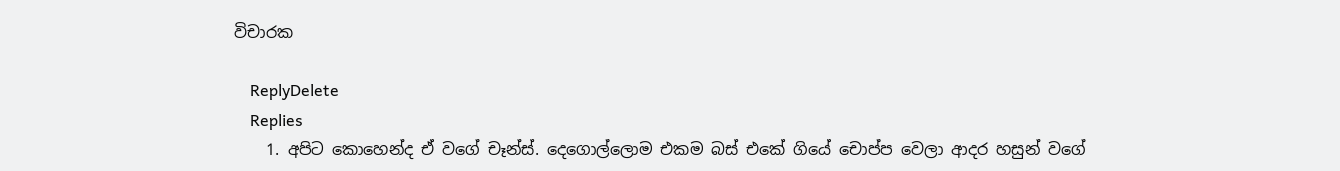විචාරක

    ReplyDelete
    Replies
    1. අපිට කොහෙන්ද ඒ වගේ චෑන්ස්. දෙගොල්ලොම එකම බස් එකේ ගියේ චොප්ප වෙලා ආදර හසුන් වගේ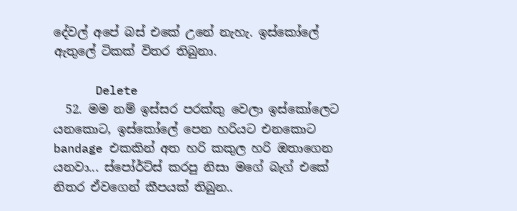දේවල් අපේ බස් එකේ උනේ නැහැ. ඉස්කෝලේ ඇතුලේ ටිකක් විතර තිබුනා.

      Delete
  52. මම නම් ඉස්සර පරක්කු වෙලා ඉස්කෝලෙට යනකොට, ඉස්කෝලේ පෙන හරියට එනකොට bandage එකකින් අත හරි කකුල හරි ඔතාගෙන යනවා... ස්පෝර්ට්ස් කරපු නිසා මගේ බැග් එකේ නිතර ඒවගෙන් කීපයක් තිබුන..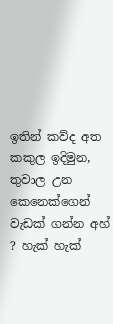ඉතින් කව්ද අත කකුල ඉදිමුන, තුවාල උන කෙනෙක්ගෙන් වැඩක් ගන්න අහ් ? හැක් හැක්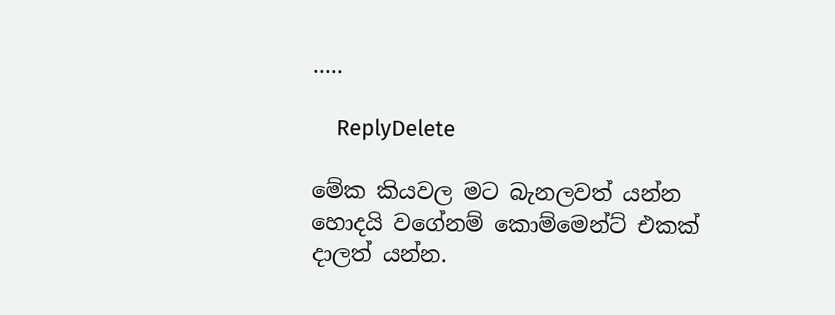.....

    ReplyDelete

මේක කියවල මට බැනලවත් යන්න හොදයි වගේනම් කොම්මෙන්ට් එකක් දාලත් යන්න.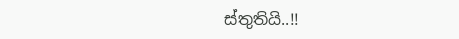ස්තුතියි..!!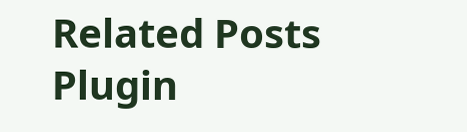Related Posts Plugin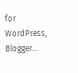for WordPress, Blogger...